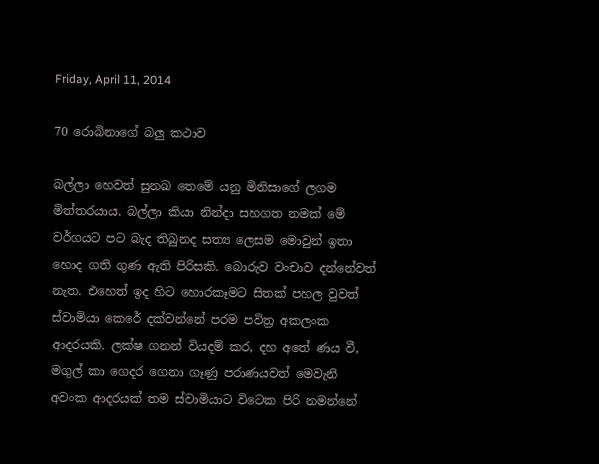Friday, April 11, 2014

70 රොබිනාගේ බලු කථාව

බල්ලා හෙවත් සුනඛ තෙමේ යනු මිනිසාගේ ලගම මිත්තරයාය. බල්ලා කියා නින්දා සහගත නමක් මේ වර්ගයට පට බැද තිබුනද සත්‍ය ලෙසම මොවුන් ඉතා හොද ගති ගුණ ඇති පිරිසකි. බොරුව වංචාව දන්නේවත් නැත. එහෙත් ඉද හිට හොරකෑමට සිතක් පහල වුවත් ස්වාමියා කෙරේ දක්වන්නේ පරම පවිත්‍ර අකලංක ආදරයකි. ලක්ෂ ගනන් වියදම් කර, දහ අතේ ණය වී,  මගුල් කා ගෙදර ගෙනා ගෑණු පරාණයවත් මෙවැනි අවංක ආදරයක් තම ස්වාමියාට විටෙක පිරි නමන්නේ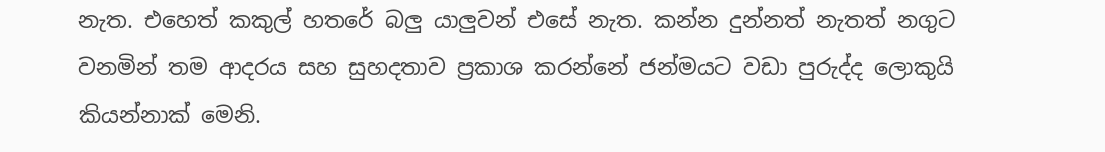නැත. එහෙත් කකුල් හතරේ බලු යාලුවන් එසේ නැත. කන්න දුන්නත් නැතත් නගුට වනමින් තම ආදරය සහ සුහදතාව ප්‍රකාශ කරන්නේ ජන්මයට වඩා පුරුද්ද ලොකුයි කියන්නාක් මෙනි.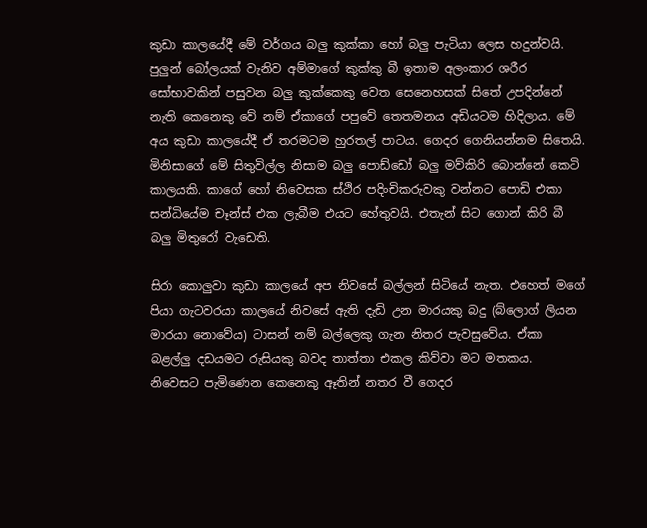කුඩා කාලයේදී මේ වර්ගය බලු කුක්කා හෝ බලු පැටියා ලෙස හදුන්වයි. පුලුන් බෝලයක් වැනිව අම්මාගේ කුක්කු බී ඉතාම අලංකාර ශරීර සෝභාවකින් පසුවන බලු කුක්කෙකු වෙත සෙනෙහසක් සිතේ උපදින්නේ නැති කෙනෙකු වේ නම් ඒකාගේ පපුවේ තෙතමනය අඩියටම හිදිලාය. මේ අය කුඩා කාලයේදී ඒ තරමටම හුරතල් පාටය. ගෙදර ගෙනියන්නම සිතෙයි. මිනිසාගේ මේ සිතුවිල්ල නිසාම බලු පොඩ්ඩෝ බලු මව්කිරි බොන්නේ කෙටි කාලයකි. කාගේ හෝ නිවෙසක ස්ථිර පදිංචිකරුවකු වන්නට පොඩි එකා සන්ධියේම චෑන්ස් එක ලැබීම එයට හේතුවයි. එතැන් සිට ගොන් කිරි බී බලු මිතුරෝ වැඩෙති.

සිරා කොලුවා කුඩා කාලයේ අප නිවසේ බල්ලන් සිටියේ නැත. එහෙත් මගේ පියා ගැටවරයා කාලයේ නිවසේ ඇති දැඩි උන මාරයකු බදු (බ්ලොග් ලියන මාරයා නොවේය) ටාසන් නම් බල්ලෙකු ගැන නිතර පැවසුවේය. ඒකා බළල්ලු දඩයමට රුසියකු බවද තාත්තා එකල කිව්වා මට මතකය. නිවෙසට පැමිණෙන කෙනෙකු ඈතින් නතර වී ගෙදර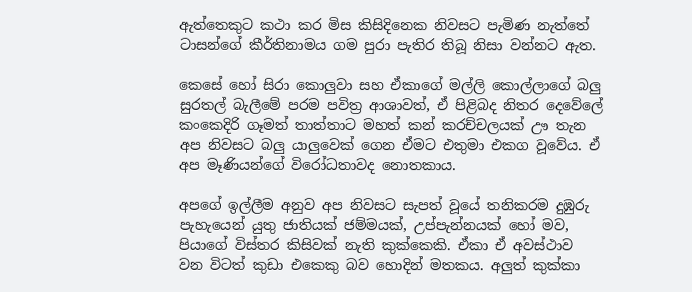ඇත්තෙකුට කථා කර මිස කිසිදිනෙක නිවසට පැමිණ නැත්තේ ටාසන්ගේ කීර්තිනාමය ගම පුරා පැතිර තිබූ නිසා වන්නට ඇත.

කෙසේ හෝ සිරා කොලුවා සහ ඒකාගේ මල්ලි කොල්ලාගේ බලු සුරතල් බැලීමේ පරම පවිත්‍ර ආශාවත්, ඒ පිළිබද නිතර දෙවේලේ කංකෙදිරි ගෑමත් තාත්තාට මහත් කන් කරච්චලයක් ඌ තැන අප නිවසට බලු යාලුවෙක් ගෙන ඒමට එතුමා එකග වූවේය. ඒ අප මෑණියන්ගේ විරෝධතාවද නොතකාය.

අපගේ ඉල්ලීම අනුව අප නිවසට සැපත් වූයේ තනිකරම දුඹුරු පැහැයෙන් යුතු ජාතියක් ජම්මයක්, උප්පැන්නයක් හෝ මව, පියාගේ විස්තර කිසිවක් නැති කුක්කෙකි. ඒකා ඒ අවස්ථාව වන විටත් කුඩා එකෙකු බව හොදින් මතකය. අලුත් කුක්කා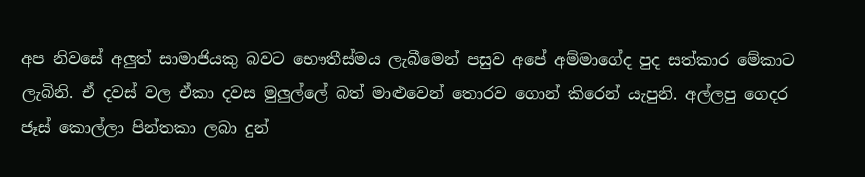අප නිවසේ අලුත් සාමාජියකු බවට භෞතීස්මය ලැබීමෙන් පසුව අපේ අම්මාගේද පුද සත්කාර මේකාට ලැබිනි. ඒ දවස් වල ඒකා දවස මුලුල්ලේ බත් මාළුවෙන් තොරව ගොන් කිරෙන් යැපුනි. අල්ලපු ගෙදර ජෑස් කොල්ලා පින්තකා ලබා දුන්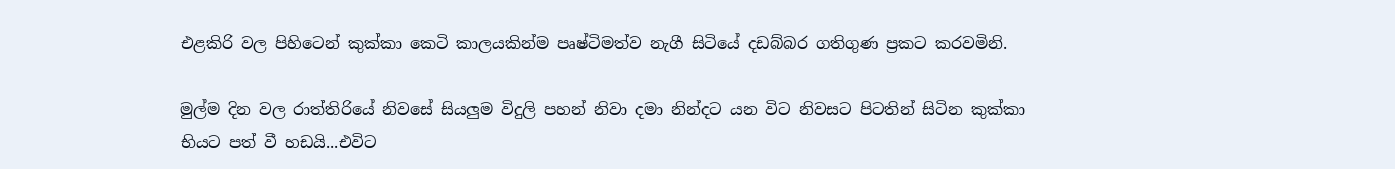එළකිරි වල පිහිටෙන් කුක්කා කෙටි කාලයකින්ම පෘෂ්ටිමත්ව නැගී සිටියේ දඩබ්බර ගතිගුණ ප්‍රකට කරවමිනි.

මුල්ම දින වල රාත්තිරියේ නිවසේ සියලුම විදුලි පහන් නිවා දමා නින්දට යන විට නිවසට පිටතින් සිටින කුක්කා භියට පත් වී හඩයි...එවිට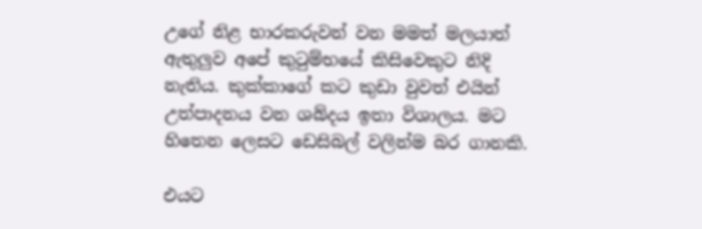උගේ නිළ භාරකරුවන් වන මමත් මලයාත් ඇතුලුව අපේ කුටුම්භයේ කිසිවෙකුට නිදි නැතිය. කුක්කාගේ කට කුඩා වුවත් එයින් උත්පාදනය වන ශබ්දය ඉතා විශාලය. මට හිතෙන ලෙසට ඩෙසිබල් වලින්ම බර ගානකි.

එයට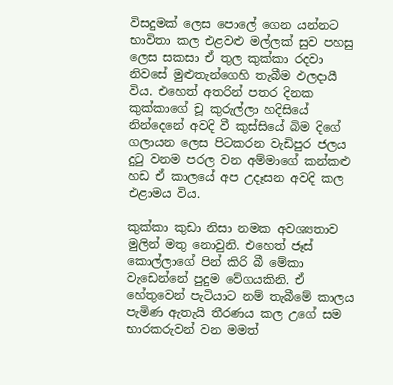විසදුමක් ලෙස පොලේ ගෙන යන්නට භාවිතා කල එළවළු මල්ලක් සුව පහසු ලෙස සකසා ඒ තුල කුක්කා රදවා නිවසේ මුළුතැන්ගෙහි තැබීම ඵලදායී විය. එහෙත් අතරින් පතර දිනක කුක්කාගේ චූ කුරුල්ලා හදිසියේ නින්දෙනේ අවදි වී කුස්සියේ බිම දිගේ ගලායන ලෙස පිටකරන වැඩිපුර ජලය දුටු වනම පරල වන අම්මාගේ කන්කළු හඩ ඒ කාලයේ අප උදෑසන අවදි කල එළාමය විය.

කුක්කා කුඩා නිසා නමක අවශ්‍යතාව මුලින් මතු නොවුනි. එහෙත් ජෑස් කොල්ලාගේ පින් කිරි බී මේකා වැඩෙන්නේ පුදුම වේගයකිනි. ඒ හේතුවෙන් පැටියාට නම් තැබීමේ කාලය පැමිණ ඇතැයි තීරණය කල උගේ සම භාරකරුවන් වන මමත්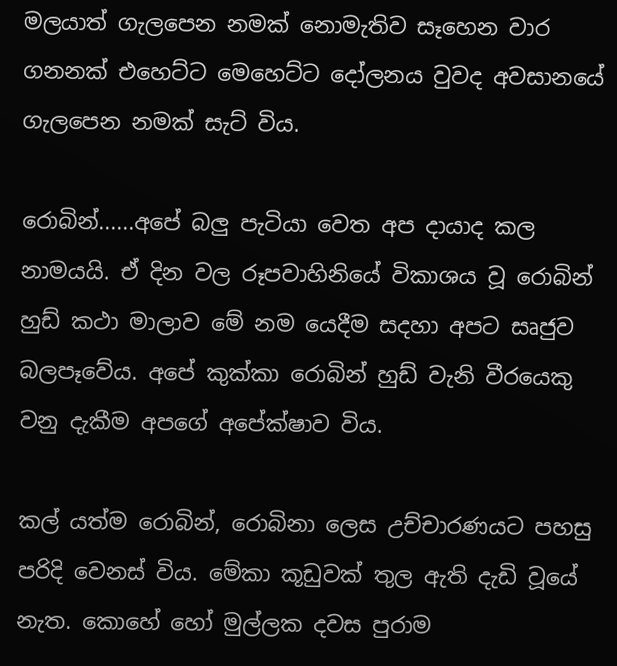මලයාත් ගැලපෙන නමක් නොමැතිව සෑහෙන වාර ගනනක් එහෙට්ට මෙහෙට්ට දෝලනය වුවද අවසානයේ ගැලපෙන නමක් සැට් විය.

රොබින්......අපේ බලු පැටියා වෙත අප දායාද කල නාමයයි. ඒ දින වල රූපවාහිනියේ විකාශය වූ රොබින් හුඩ් කථා මාලාව මේ නම යෙදීම සදහා අපට සෘජුව බලපෑවේය. අපේ කුක්කා රොබින් හුඩ් වැනි වීරයෙකු වනු දැකීම අපගේ අපේක්ෂාව විය.

කල් යත්ම රොබින්, රොබිනා ලෙස උච්චාරණයට පහසු පරිදි වෙනස් විය. මේකා කූඩුවක් තුල ඇති දැඩි වූයේ නැත. කොහේ හෝ මුල්ලක දවස පුරාම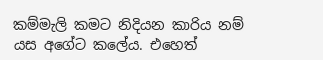කම්මැලි කමට නිදියන කාරිය නම් යස අගේට කලේය. එහෙත්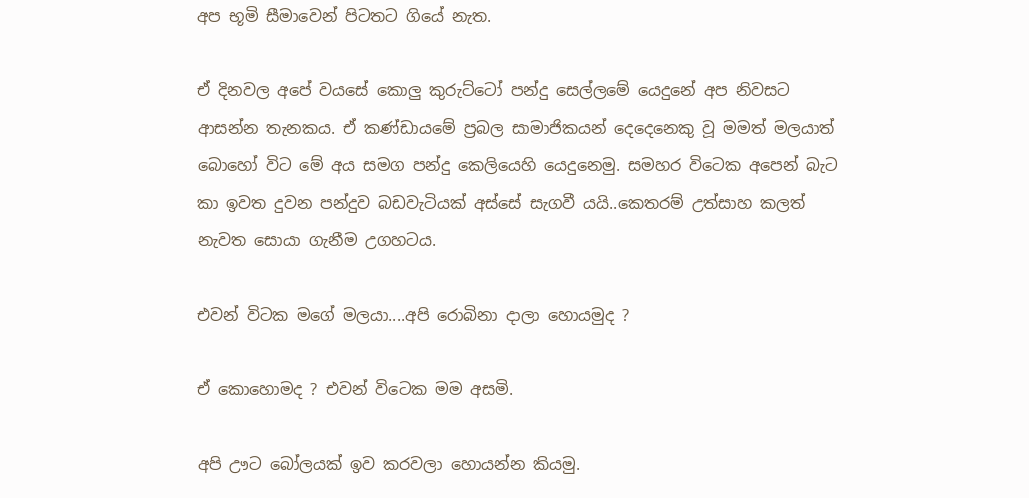අප භූමි සීමාවෙන් පිටතට ගියේ නැත.

ඒ දිනවල අපේ වයසේ කොලු කුරුට්ටෝ පන්දු සෙල්ලමේ යෙදුනේ අප නිවසට ආසන්න තැනකය. ඒ කණ්ඩායමේ ප්‍රබල සාමාජිකයන් දෙදෙනෙකු වූ මමත් මලයාත් බොහෝ විට මේ අය සමග පන්දු කෙලියෙහි යෙදුනෙමු. සමහර විටෙක අපෙන් බැට කා ඉවත දුවන පන්දුව බඩවැටියක් අස්සේ සැගවී යයි..කෙතරම් උත්සාහ කලත් නැවත සොයා ගැනීම උගහටය.

එවන් විටක මගේ මලයා....අපි රොබිනා දාලා හොයමුද ?

ඒ කොහොමද ? එවන් විටෙක මම අසමි.

අපි ඌට බෝලයක් ඉව කරවලා හොයන්න කියමු.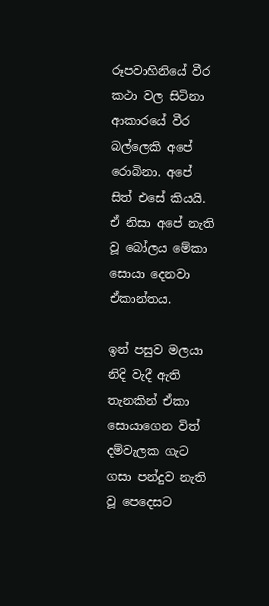රූපවාහිනියේ වීර කථා වල සිටිනා ආකාරයේ වීර බල්ලෙකි අපේ රොබිනා. අපේ සිත් එසේ කියයි. ඒ නිසා අපේ නැති වූ බෝලය මේකා සොයා දෙනවා ඒකාන්තය.

ඉන් පසුව මලයා නිදි වැදී ඇති තැනකින් ඒකා සොයාගෙන විත්  දම්වැලක ගැට ගසා පන්දුව නැති වූ පෙදෙසට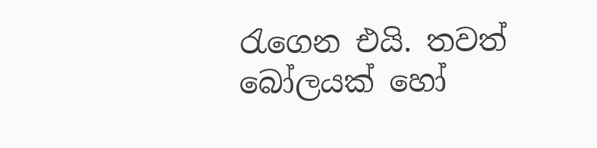රැගෙන එයි. තවත් බෝලයක් හෝ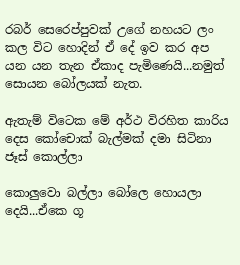රබර් සෙරෙප්පුවක් උගේ නහයට ලං කල විට හොදින් ඒ දේ ඉව කර අප යන යන තැන ඒකාද පැමිණෙයි...නමුත් සොයන බෝලයක් නැත.

ඇතැම් විටෙක මේ අර්ථ විරහිත කාරිය දෙස කෝචොක් බැල්මක් දමා සිටිනා ජෑස් කොල්ලා

කොලුවො බල්ලා බෝලෙ හොයලා දෙයි...ඒකෙ ගූ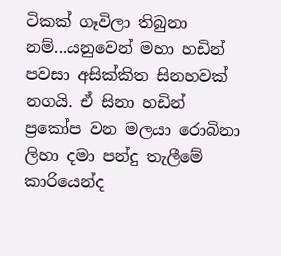ටිකක් ගෑවිලා තිබුනා නම්...යනුවෙන් මහා හඩින් පවසා අසික්කිත සිනහවක් නගයි. ඒ සිනා හඩින් ප්‍රකෝප වන මලයා රොබිනා ලිහා දමා පන්දු තැලීමේ කාරියෙන්ද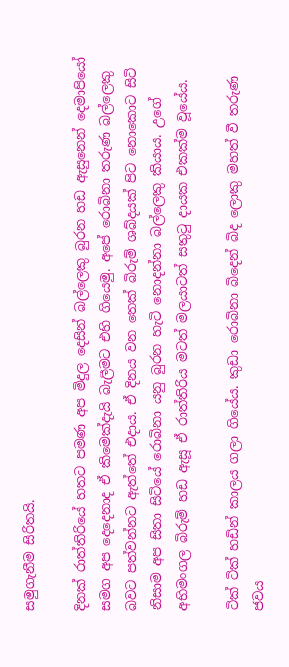සමුගැනීම සිරිතයි.

දිනක් රාත්තිරියේ හතට පමණ අප මිදුල දෙසින් බල්ලෙකු බුරන හඩ ඇසුනෙන් දෙමාපියෝ සමග අප දෙදෙනාද ඒ කිමෙක්දැයි බැලීමට එහි ගියෙමු. අපේ රොබිනා තරුණ බල්ලෙකු බවට පත්වන්නට ඇත්තේ එදාය. ඒ දිනය වන තෙක් බිරුම් ශබ්දයක් පිට නොකොට සිටි නිසාම අප සිතා සිටියේ රොබිනා යනු බුරන හැටි නොදන්නා බල්ලෙකු කියාය. උගේ අභිමංගල බිරුම් හඩ ඇසූ ඒ රාත්තිරිය මටත් මලයාටත් සතුටු දායක එකක්ම වූයේය.

ටික් ටික් හඩින් කාලය ගලා ගියේය. කුඩා රොබිනා බිදෙන් බිද ලොකු මහත් වී තරුණ ජවය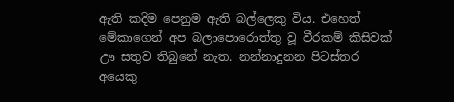ඇති කදිම පෙනුම ඇති බල්ලෙකු විය. එහෙත් මේකාගෙන් අප බලාපොරොත්තු වූ වීරකම් කිසිවක් ඌ සතුව තිබුනේ නැත. නන්නාදුනන පිටස්තර අයෙකු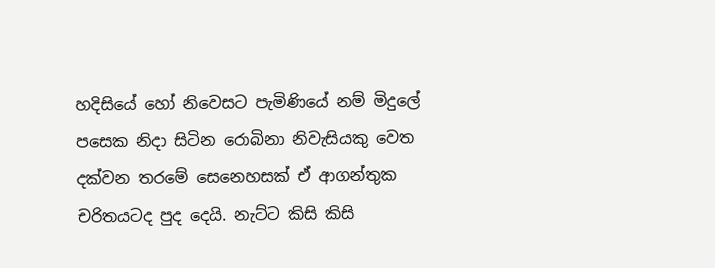හදිසියේ හෝ නිවෙසට පැමිණියේ නම් මිදුලේ පසෙක නිදා සිටින රොබිනා නිවැසියකු වෙත දක්වන තරමේ සෙනෙහසක් ඒ ආගන්තුක චරිතයටද පුද දෙයි. නැට්ට කිසි කිසි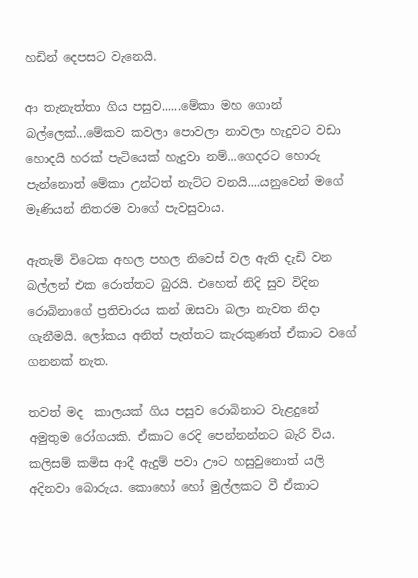හඩින් දෙපසට වැනෙයි.

ආ තැනැත්තා ගිය පසුව......මේකා මහ ගොන් බල්ලෙක්...මේකව කවලා පොවලා නාවලා හැදුවට වඩා හොදයි හරක් පැටියෙක් හැදුවා නම්...ගෙදරට හොරු පැන්නොත් මේකා උන්ටත් නැට්ට වනයි....යනුවෙන් මගේ මෑණියන් නිතරම වාගේ පැවසුවාය.

ඇතැම් විටෙක අහල පහල නිවෙස් වල ඇති දැඩි වන බල්ලන් එක රොත්තට බුරයි. එහෙත් නිදි සුව විදින රොබිනාගේ ප්‍රතිචාරය කන් ඔසවා බලා නැවත නිදා ගැනීමයි. ලෝකය අනිත් පැත්තට කැරකුණත් ඒකාට වගේ ගනනක් නැත.

තවත් මද  කාලයක් ගිය පසුව රොබිනාට වැළදුනේ අමුතුම රෝගයකි. ඒකාට රෙදි පෙන්නන්නට බැරි විය. කලිසම් කමිස ආදී ඇදුම් පවා ඌට හසුවුනොත් යලි අදිනවා බොරුය. කොහෝ හෝ මුල්ලකට වී ඒකාට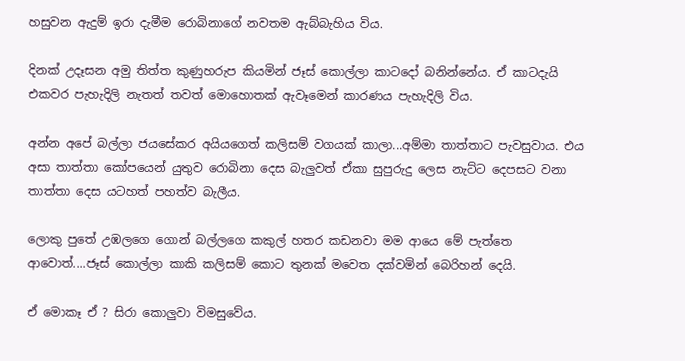හසුවන ඇදුම් ඉරා දැමීම රොබිනාගේ නවතම ඇබ්බැහිය විය.

දිනක් උදෑසන අමු තිත්ත කුණුහරුප කියමින් ජෑස් කොල්ලා කාටදෝ බනින්නේය. ඒ කාටදැයි එකවර පැහැදිලි නැතත් තවත් මොහොතක් ඇවෑමෙන් කාරණය පැහැදිලි විය.

අන්න අපේ බල්ලා ජයසේකර අයියගෙත් කලිසම් වගයක් කාලා...අම්මා තාත්තාට පැවසුවාය. එය අසා තාත්තා කෝපයෙන් යුතුව රොබිනා දෙස බැලුවත් ඒකා සුපුරුදු ලෙස නැට්ට දෙපසට වනා තාත්තා දෙස යටහත් පහත්ව බැලීය.

ලොකු පුතේ උඹලගෙ ගොන් බල්ලගෙ කකුල් හතර කඩනවා මම ආයෙ මේ පැත්තෙ ආවොත්....ජෑස් කොල්ලා කාකි කලිසම් කොට තුනක් මවෙත දක්වමින් බෙරිහන් දෙයි.

ඒ මොකෑ ඒ ? සිරා කොලුවා විමසුවේය.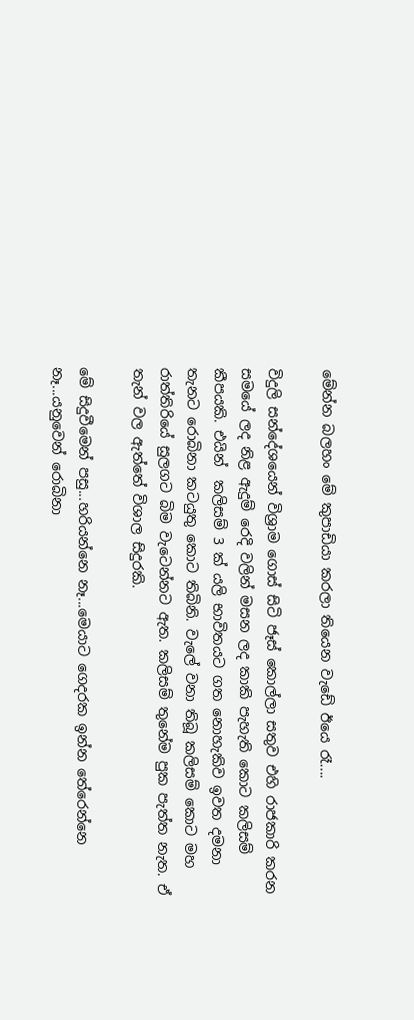මේන්න බලහං මේ කුපාඩියා කරලා තියෙන වැඩේ ඊයෙ රෑ....

විදුලි සන්දේශයෙන් විශ්‍රාම ගොස් සිටි ජෑස් කොල්ලා සතුව එහි රාජකාරි කරන සමයේ ලද නිළ ඇදුම් රෙදි වලින් මසන ලද කාකි පැහැති කොට කලිසම් කීපයකි. එයින්  කලිසම් 3 ක් යලි භාවිතයට ගත නොහැකිව ඉවත දමනා තැනට රොබිනා කටයුතු කොට තිබිනි. වැලේ වනා තිබූ කලිසම් කොට මහ රාත්තිරියේ සුලගට බිම වැටෙන්නට ඇත. කලිසම් තුනේම පුක පැත්ත නැත. ඒ තැන් වල ඇත්තේ විශාල සිදුරකි.

මේ සිදුවීමෙන් පසු...හරියන්නෙ නෑ...මෙයාට ගෙදරක ඉන්න තේරෙන්නෙ නෑ...යනුවෙන් රොබිනා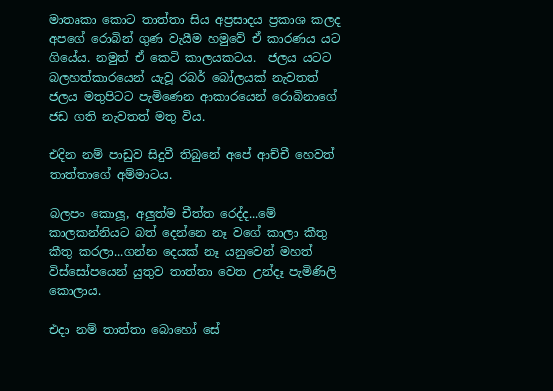මාතෘකා කොට තාත්තා සිය අප්‍රසාදය ප්‍රකාශ කලද අපගේ රොබින් ගුණ වැයීම හමුවේ ඒ කාරණය යට ගියේය. නමුත් ඒ කෙටි කාලයකටය.  ජලය යටට බලහත්කාරයෙන් යැවූ රබර් බෝලයක් නැවතත් ජලය මතුපිටට පැමිණෙන ආකාරයෙන් රොබිනාගේ ජඩ ගති නැවතත් මතු විය.

එදින නම් පාඩුව සිදුවී තිබුනේ අපේ ආච්චී හෙවත් තාත්තාගේ අම්මාටය.

බලපං කොලූ, අලුත්ම චීත්ත රෙද්ද...මේ කාලකන්නියට බත් දෙන්නෙ නෑ වගේ කාලා කීතු කීතු කරලා...ගන්න දෙයක් නෑ යනුවෙන් මහත් විස්සෝපයෙන් යුතුව තාත්තා වෙත උන්දෑ පැමිණිලි කොලාය.

එදා නම් තාත්තා බොහෝ සේ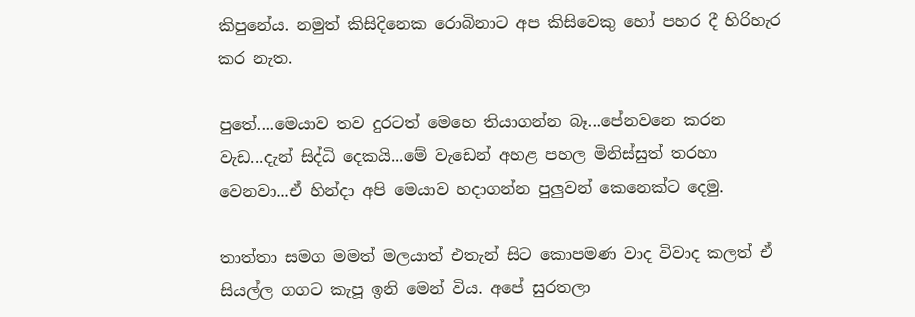කිපුනේය. නමුත් කිසිදිනෙක රොබිනාට අප කිසිවෙකු හෝ පහර දී හිරිහැර කර නැත.

පුතේ....මෙයාව තව දුරටත් මෙහෙ තියාගන්න බෑ...පේනවනෙ කරන වැඩ...දැන් සිද්ධි දෙකයි...මේ වැඩෙන් අහළ පහල මිනිස්සුත් තරහා වෙනවා...ඒ හින්දා අපි මෙයාව හදාගන්න පුලුවන් කෙනෙක්ට දෙමු.

තාත්තා සමග මමත් මලයාත් එතැන් සිට කොපමණ වාද විවාද කලත් ඒ සියල්ල ගගට කැපූ ඉනි මෙන් විය. අපේ සුරතලා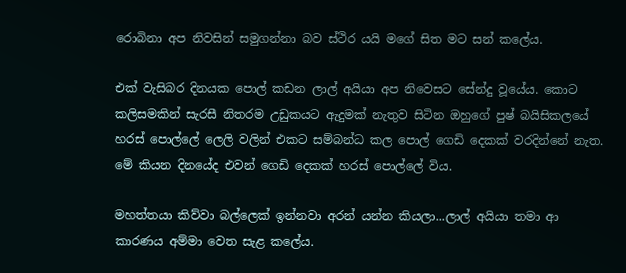රොබිනා අප නිවසින් සමුගන්නා බව ස්ථිර යයි මගේ සිත මට සන් කලේය.

එක් වැසිබර දිනයක පොල් කඩන ලාල් අයියා අප නිවෙසට සේන්දු වූයේය. කොට කලිසමකින් සැරසී නිතරම උඩුකයට ඇදුමක් නැතුව සිටින ඔහුගේ පුෂ් බයිසිකලයේ හරස් පොල්ලේ ලෙලි වලින් එකට සම්බන්ධ කල පොල් ගෙඩි දෙකක් වරදින්නේ නැත. මේ කියන දිනයේද එවන් ගෙඩි දෙකක් හරස් පොල්ලේ විය.

මහත්තයා කිව්වා බල්ලෙක් ඉන්නවා අරන් යන්න කියලා...ලාල් අයියා තමා ආ කාරණය අම්මා වෙත සැළ කලේය.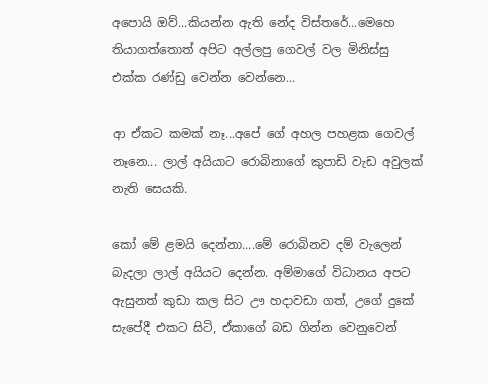අපොයි ඔව්...කියන්න ඇති නේද විස්තරේ...මෙහෙ තියාගත්තොත් අපිට අල්ලපු ගෙවල් වල මිනිස්සු එක්ක රණ්ඩු වෙන්න වෙන්නෙ...

ආ ඒකට කමක් නෑ...අපේ ගේ අහල පහළක ගෙවල් නෑනෙ... ලාල් අයියාට රොබිනාගේ කුපාඩි වැඩ අවුලක් නැති සෙයකි.

කෝ මේ ළමයි දෙන්නා....මේ රොබිනව දම් වැලෙන් බැදලා ලාල් අයියට දෙන්න. අම්මාගේ විධානය අපට ඇසුනත් කුඩා කල සිට ඌ හදාවඩා ගත්, උගේ දුකේ සැපේදී එකට සිටි, ඒකාගේ බඩ ගින්න වෙනුවෙන්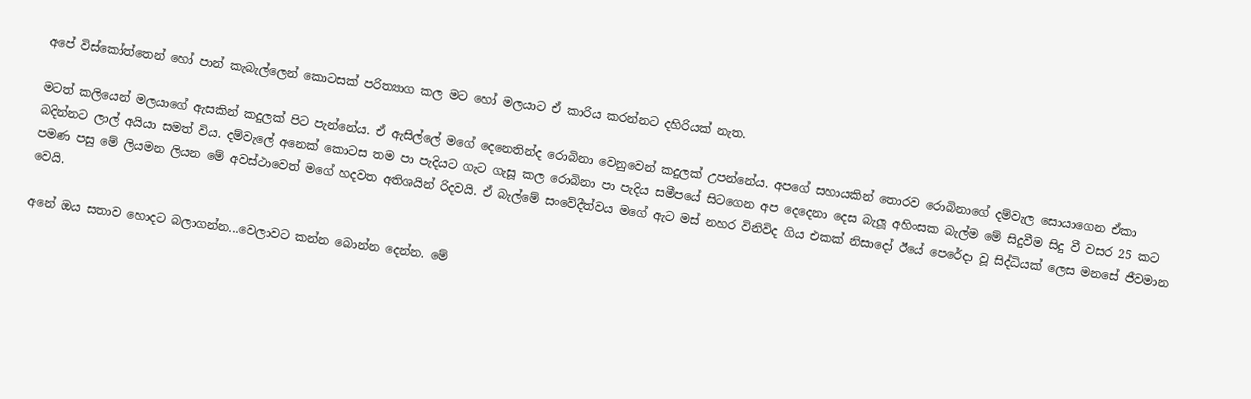අපේ විස්කෝත්තෙන් හෝ පාන් කැබැල්ලෙන් කොටසක් පරිත්‍යාග කල මට හෝ මලයාට ඒ කාරිය කරන්නට දහිරියක් නැත.

මටත් කලියෙන් මලයාගේ ඇසකින් කදුලක් පිට පැන්නේය. ඒ ඇසිල්ලේ මගේ දෙනෙතින්ද රොබිනා වෙනුවෙන් කදුලක් උපන්නේය. අපගේ සහායකින් තොරව රොබිනාගේ දම්වැල සොයාගෙන ඒකා බදින්නට ලාල් අයියා සමත් විය. දම්වැලේ අනෙක් කොටස තම පා පැදියට ගැට ගැසූ කල රොබිනා පා පැදිය සමීපයේ සිටගෙන අප දෙදෙනා දෙස බැලූ අහිංසක බැල්ම මේ සිදුවීම සිදු වී වසර 25 කට පමණ පසු මේ ලියමන ලියන මේ අවස්ථාවෙත් මගේ හදවත අතිශයින් රිදවයි. ඒ බැල්මේ සංවේදීත්වය මගේ ඇට මස් නහර විනිවිද ගිය එකක් නිසාදෝ ඊයේ පෙරේදා වූ සිද්ධියක් ලෙස මනසේ ජීවමාන වෙයි.

අනේ ඔය සතාව හොදට බලාගන්න...වෙලාවට කන්න බොන්න දෙන්න. මේ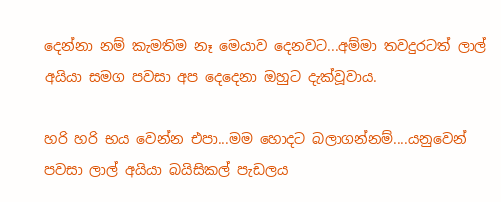දෙන්නා නම් කැමතිම නෑ මෙයාව දෙනවට...අම්මා තවදුරටත් ලාල් අයියා සමග පවසා අප දෙදෙනා ඔහුට දැක්වූවාය.

හරි හරි භය වෙන්න එපා...මම හොදට බලාගන්නම්....යනුවෙන් පවසා ලාල් අයියා බයිසිකල් පැඩලය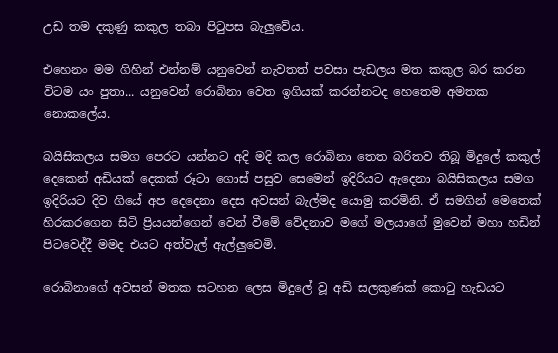උඩ තම දකුණු කකුල තබා පිටුපස බැලුවේය.

එහෙනං මම ගිහින් එන්නම් යනුවෙන් නැවතත් පවසා පැඩලය මත කකුල බර කරන විටම යං පුතා... යනුවෙන් රොබිනා වෙත ඉගියක් කරන්නටද හෙතෙම අමතක නොකලේය.

බයිසිකලය සමග පෙරට යන්නට අදි මදි කල රොබිනා තෙත බරිතව තිබූ මිදුලේ කකුල් දෙකෙන් අඩියක් දෙකක් රූටා ගොස් පසුව සෙමෙන් ඉදිරියට ඇදෙනා බයිසිකලය සමග ඉදිරියට දිව ගියේ අප දෙදෙනා දෙස අවසන් බැල්මද යොමු කරමිනි. ඒ සමගින් මෙතෙක් හිරකරගෙන සිටි ප්‍රියයන්ගෙන් වෙන් වීමේ වේදනාව මගේ මලයාගේ මුවෙන් මහා හඩින් පිටවෙද්දී මමද එයට අත්වැල් ඇල්ලුවෙමි.

රොබිනාගේ අවසන් මතක සටහන ලෙස මිදුලේ වූ අඩි සලකුණක් කොටු හැඩයට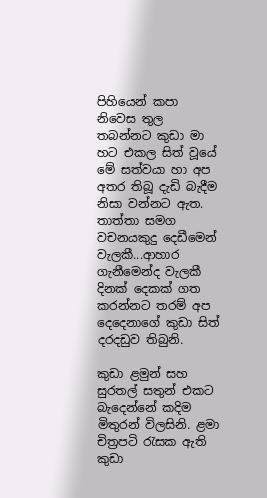පිහියෙන් කපා නිවෙස තුල තබන්නට කුඩා මා හට එකල සිත් වූයේ මේ සත්වයා හා අප අතර තිබූ දැඩි බැදීම නිසා වන්නට ඇත. තාත්තා සමග වචනයකුදු දෙඩීමෙන් වැලකී...ආහාර ගැනීමෙන්ද වැලකී දිනක් දෙකක් ගත කරන්නට තරම් අප දෙදෙනාගේ කුඩා සිත් දරදඩුව තිබුනි.

කුඩා ළමුන් සහ සුරතල් සතුන් එකට බැදෙන්නේ කදිම මිතුරන් විලසිනි. ළමා චිත්‍රපටි රැසක ඇති කුඩා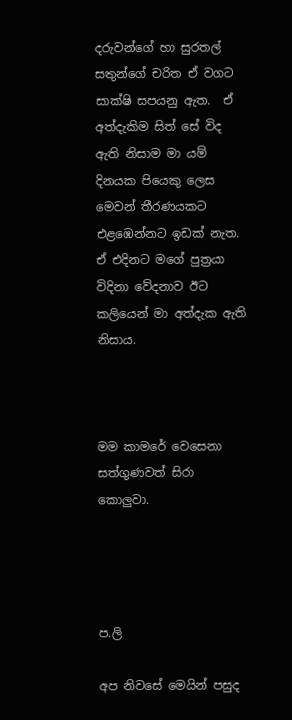දරුවන්ගේ හා සුරතල් සතුන්ගේ චරිත ඒ වගට සාක්ෂි සපයනු ඇත.  ඒ අත්දැකිම සිත් සේ විද ඇති නිසාම මා යම් දිනයක පියෙකු ලෙස මෙවන් තීරණයකට එළඹෙන්නට ඉඩක් නැත. ඒ එදිනට මගේ පුත්‍රයා විදිනා වේදනාව ඊට කලියෙන් මා අත්දැක ඇති නිසාය.



මම කාමරේ වෙසෙනා සත්ගුණවත් සිරා කොලුවා.




ප.ලි

අප නිවසේ මෙයින් පසුද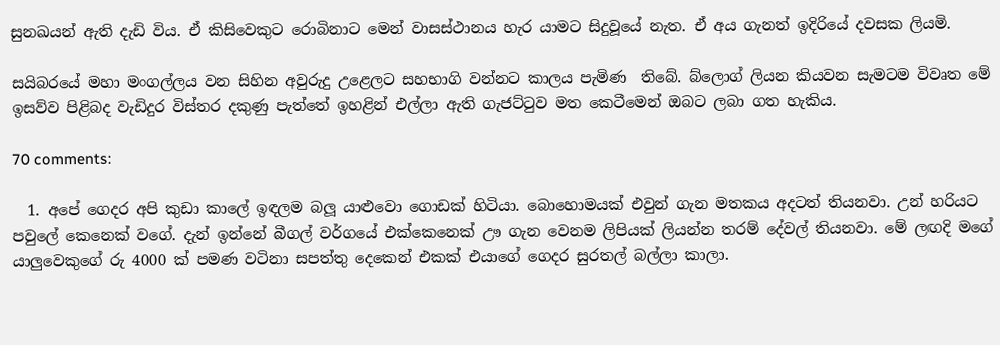සුනඛයන් ඇති දැඩි විය. ඒ කිසිවෙකුට රොබිනාට මෙන් වාසස්ථානය හැර යාමට සිදුවූයේ නැත. ඒ අය ගැනත් ඉදිරියේ දවසක ලියමි.

සයිබරයේ මහා මංගල්ලය වන සිහින අවුරුදු උළෙලට සහභාගි වන්නට කාලය පැමිණ  තිබේ. බ්ලොග් ලියන කියවන සැමටම විවෘත මේ ඉසව්ව පිළිබද වැඩිදුර විස්තර දකුණු පැත්තේ ඉහළින් එල්ලා ඇති ගැජට්ටුව මත කෙටීමෙන් ඔබට ලබා ගත හැකිය.

70 comments:

  1. අපේ ගෙදර අපි කුඩා කාලේ ඉඳලම බලූ යාළුවො ගොඩක් හිටියා. බොහොමයක් එවුන් ගැන මතකය අදටත් තියනවා. උන් හරියට පවුලේ කෙනෙක් වගේ. දැන් ඉන්නේ බීගල් වර්ගයේ එක්කෙනෙක් ඌ ගැන වෙනම ලිපියක් ලියන්න තරම් දේවල් තියනවා. මේ ලඟදි මගේ යාලුවෙකුගේ රු 4000 ක් පමණ වටිනා සපත්තු දෙකෙන් එකක් එයාගේ ගෙදර සුරතල් බල්ලා කාලා.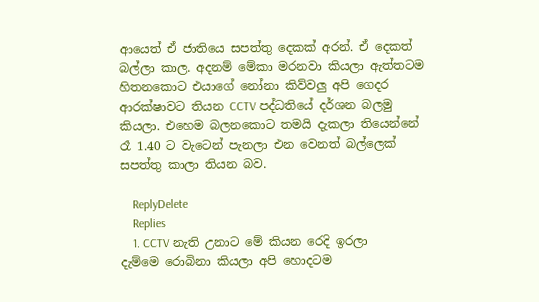ආයෙත් ඒ ජාතියෙ සපත්තු දෙකක් අරන්. ඒ දෙකත් බල්ලා කාල. අදනම් මේකා මරනවා කියලා ඇත්තටම හිතනකොට එයාගේ නෝනා කිව්වලු අපි ගෙදර ආරක්ෂාවට තියන CCTV පද්ධතියේ දර්ශන බලමු කියලා. එහෙම බලනකොට තමයි දැකලා තියෙන්නේ රෑ 1.40 ට වැටෙන් පැනලා එන වෙනත් බල්ලෙක් සපත්තු කාලා තියන බව.

    ReplyDelete
    Replies
    1. CCTV නැති උනාට මේ කියන රෙදි ඉරලා දැම්මෙ රොබිනා කියලා අපි හොදටම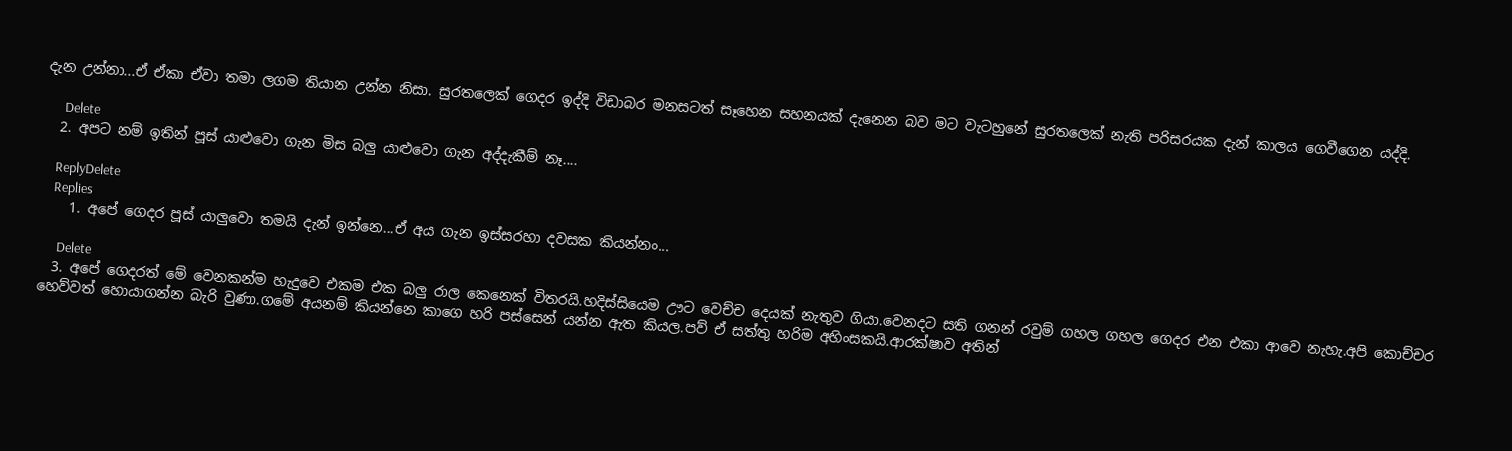දැන උන්නා...ඒ ඒකා ඒවා තමා ලගම තියාන උන්න නිසා. සුරතලෙක් ගෙදර ඉද්දි විඩාබර මනසටත් සෑහෙන සහනයක් දැනෙන බව මට වැටහුනේ සුරතලෙක් නැති පරිසරයක දැන් කාලය ගෙවීගෙන යද්දි.

      Delete
  2. අපට නම් ඉතින් පූස් යාළුවො ගැන මිස බලු යාළුවො ගැන අද්දැකීම් නෑ....

    ReplyDelete
    Replies
    1. අපේ ගෙදර පූස් යාලුවො තමයි දැන් ඉන්නෙ...ඒ අය ගැන ඉස්සරහා දවසක කියන්නං...

      Delete
  3. අපේ ගෙදරත් මේ වෙනකන්ම හැදුවෙ එකම එක බලු රාල කෙනෙක් විතරයි.හදිස්සියෙම ඌට වෙච්ච දෙයක් නැතුව ගියා.වෙනදට සති ගනන් රවුම් ගහල ගහල ගෙදර එන එකා ආවෙ නැහැ.අපි කොච්චර හෙව්වත් හොයාගන්න බැරි වුණා.ගමේ අයනම් කියන්නෙ කාගෙ හරි පස්සෙන් යන්න ඇත කියල.පව් ඒ සත්තු හරිම අහිංසකයි.ආරක්ෂාව අතින්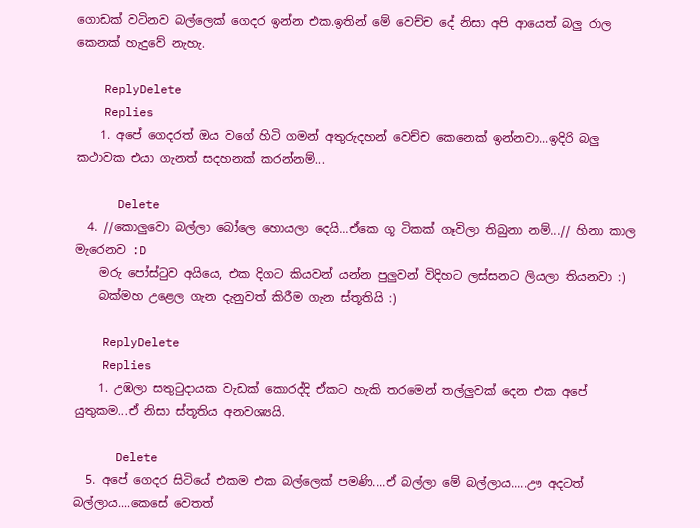ගොඩක් වටිනව බල්ලෙක් ගෙදර ඉන්න එක.ඉතින් මේ වෙච්ච දේ නිසා අපි ආයෙත් බලු රාල කෙනක් හැදුවේ නැහැ.

    ReplyDelete
    Replies
    1. අපේ ගෙදරත් ඔය වගේ හිටි ගමන් අතුරුදහන් වෙච්ච කෙනෙක් ඉන්නවා...ඉදිරි බලු කථාවක එයා ගැනත් සදහනක් කරන්නම්...

      Delete
  4. //කොලුවො බල්ලා බෝලෙ හොයලා දෙයි...ඒකෙ ගූ ටිකක් ගෑවිලා තිබුනා නම්...// හිනා කාල මැරෙනව :D
    මරු පෝස්ටුව අයියෙ, එක දිගට කියවන් යන්න පුලුවන් විදිහට ලස්සනට ලියලා තියනවා :)
    බක්මහ උළෙල ගැන දැනුවත් කිරීම ගැන ස්තූතියි :)

    ReplyDelete
    Replies
    1. උඹලා සතුටුදායක වැඩක් කොරද්දි ඒකට හැකි තරමෙන් තල්ලුවක් දෙන එක අපේ යුතුකම...ඒ නිසා ස්තූතිය අනවශ්‍යයි.

      Delete
  5. අපේ ගෙදර සිටියේ එකම එක බල්ලෙක් පමණි....ඒ බල්ලා මේ බල්ලාය.....ඌ අදටත් බල්ලාය....කෙසේ වෙතත්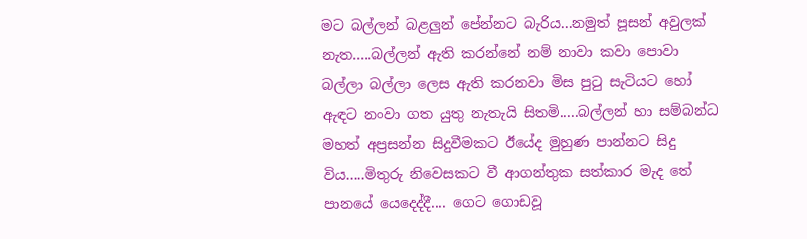මට බල්ලන් බළලුන් පේන්නට බැරිය...නමුත් පූසන් අවුලක් නැත.....බල්ලන් ඇති කරන්නේ නම් නාවා කවා පොවා බල්ලා බල්ලා ලෙස ඇති කරනවා මිස පුටු සැටියට හෝ ඇඳට නංවා ගත යුතු නැතැයි සිතමි.....බල්ලන් හා සම්බන්ධ මහත් අප්‍රසන්න සිදුවීමකට ඊයේද මුහුණ පාන්නට සිදු විය.....මිතුරු නිවෙසකට වී ආගන්තුක සත්කාර මැද තේ පානයේ යෙදෙද්දී.... ගෙට ගොඩවූ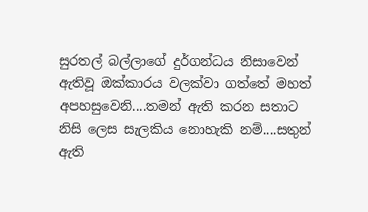සුරතල් බල්ලාගේ දුර්ගන්ධය නිසාවෙන් ඇතිවූ ඔක්කාරය වලක්වා ගත්තේ මහත් අපහසුවෙනි....තමන් ඇති කරන සතාට නිසි ලෙස සැලකිය නොහැකි නම්....සතුන් ඇති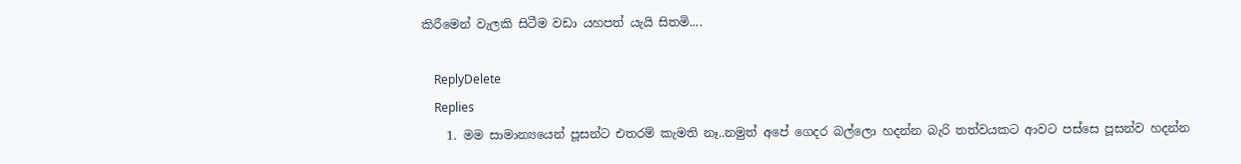කිරීමෙන් වැලකි සිටීම වඩා යහපත් යැයි සිතමි....

    ReplyDelete
    Replies
    1. මම සාමාන්‍යයෙන් පූසන්ට එතරම් කැමති නෑ..නමුත් අපේ ගෙදර බල්ලො හදන්න බැරි තත්වයකට ආවට පස්සෙ පූසන්ව හදන්න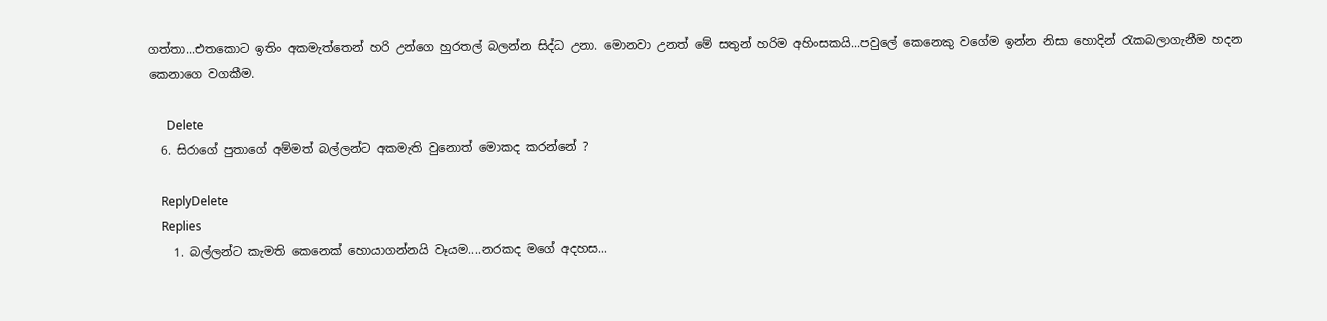ගත්තා...එතකොට ඉතිං අකමැත්තෙන් හරි උන්ගෙ හුරතල් බලන්න සිද්ධ උනා. මොනවා උනත් මේ සතුන් හරිම අහිංසකයි...පවුලේ කෙනෙකු වගේම ඉන්න නිසා හොදින් රැකබලාගැනීම හදන කෙනාගෙ වගකීම.

      Delete
  6. සිරාගේ පුතාගේ අම්මත් බල්ලන්ට අකමැති වුනොත් මොකද කරන්නේ ?

    ReplyDelete
    Replies
    1. බල්ලන්ට කැමති කෙනෙක් හොයාගන්නයි වෑයම....නරකද මගේ අදහස...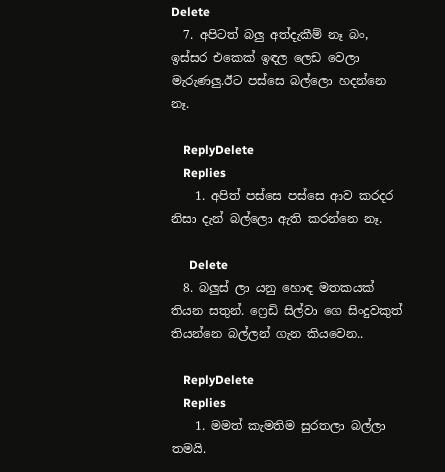Delete
  7. අපිටත් බලු අත්දැකීම් නෑ බං, ඉස්සර එකෙක් ඉඳල ලෙඩ වෙලා මැරුණලු.ඊට පස්සෙ බල්ලො හදන්නෙ නෑ.

    ReplyDelete
    Replies
    1. අපිත් පස්සෙ පස්සෙ ආව කරදර නිසා දැන් බල්ලො ඇති කරන්නෙ නෑ.

      Delete
  8. බලුස් ලා යනු හොඳ මතකයක් තියන සතුන්. ෆ්‍රෙඩි සිල්වා ගෙ සිංදුවකුත් තියන්නෙ බල්ලන් ගැන කියවෙන..

    ReplyDelete
    Replies
    1. මමත් කැමතිම සුරතලා බල්ලා තමයි.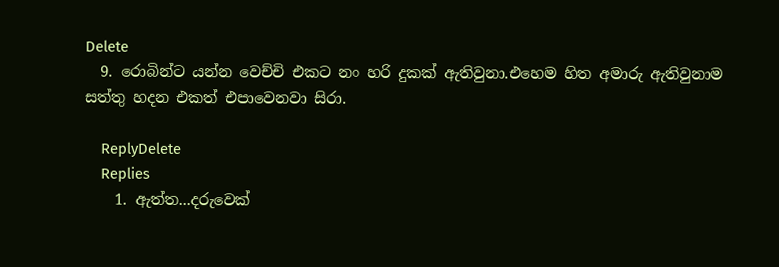Delete
  9. රොබින්ට යන්න වෙච්චි එකට නං හරි දුකක් ඇතිවුනා.එහෙම හිත අමාරු ඇතිවුනාම සත්තු හදන එකත් එපාවෙනවා සිරා.

    ReplyDelete
    Replies
    1. ඇත්ත...දරුවෙක්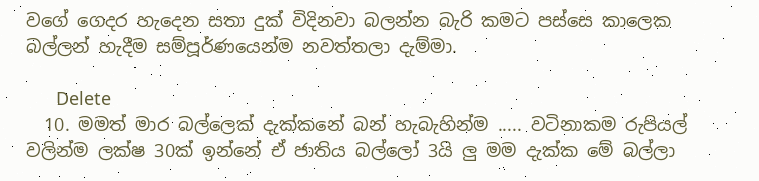වගේ ගෙදර හැදෙන සතා දුක් විදිනවා බලන්න බැරි කමට පස්සෙ කාලෙක බල්ලන් හැදීම සම්පූර්ණයෙන්ම නවත්තලා දැම්මා.

      Delete
  10. මමත් මාර බල්ලෙක් දැක්කනේ බන් හැබැහින්ම ..... වටිනාකම රුපියල් වලින්ම ලක්ෂ 30ක් ඉන්නේ ඒ ජාතිය බල්ලෝ 3යි ලු මම දැක්ක මේ බල්ලා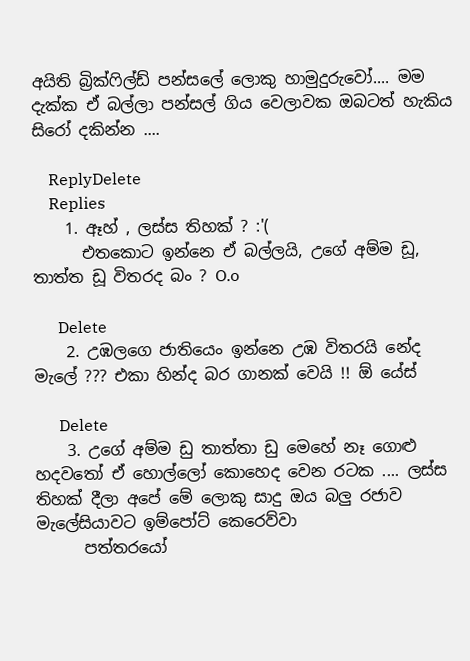අයිති බ්‍රික්ෆිල්ඩ් පන්සලේ ලොකු හාමුදුරුවෝ.... මම දැක්ක ඒ බල්ලා පන්සල් ගිය වෙලාවක ඔබටත් හැකිය සිරෝ දකින්න ....

    ReplyDelete
    Replies
    1. ඈහ් , ලස්ස තිහක් ? :'(
      එතකොට ඉන්නෙ ඒ බල්ලයි, උගේ අම්ම ඩූ, තාත්ත ඩූ විතරද බං ? O.o

      Delete
    2. උඹලගෙ ජාතියෙං ඉන්නෙ උඹ විතරයි නේද මැලේ ??? එකා හින්ද බර ගානක් වෙයි !! ඕ යේස්

      Delete
    3. උගේ අම්ම ඩු තාත්තා ඩු මෙහේ නෑ ගොළු හදවතෝ ඒ හොල්ලෝ කොහෙද වෙන රටක .... ලස්ස තිහක් දීලා අපේ මේ ලොකු සාදු ඔය බලු රජාව මැලේසියාවට ඉම්පෝට් කෙරෙව්වා
      පත්තරයෝ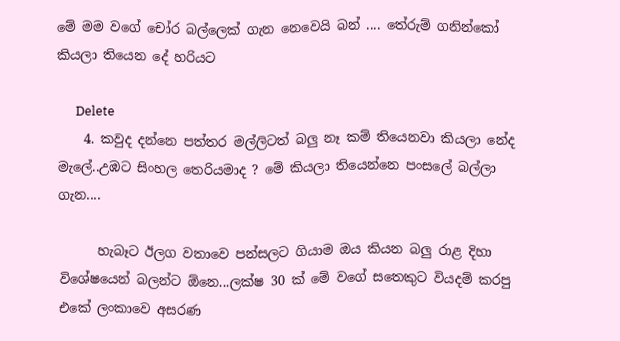මේ මම වගේ චෝර බල්ලෙක් ගැන නෙවෙයි බන් .... තේරුම් ගනින්කෝ කියලා තියෙන දේ හරියට

      Delete
    4. කවුද දන්නෙ පත්තර මල්ලිටත් බලු නෑ කම් තියෙනවා කියලා නේද මැලේ..උඹට සිංහල තෙරියමාද ? මේ කියලා තියෙන්නෙ පංසලේ බල්ලා ගැන....

      හැබෑට ඊලග වතාවෙ පන්සලට ගියාම ඔය කියන බලු රාළ දිහා විශේෂයෙන් බලන්ට ඕනෙ...ලක්ෂ 30 ක් මේ වගේ සතෙකුට වියදම් කරපු එකේ ලංකාවෙ අසරණ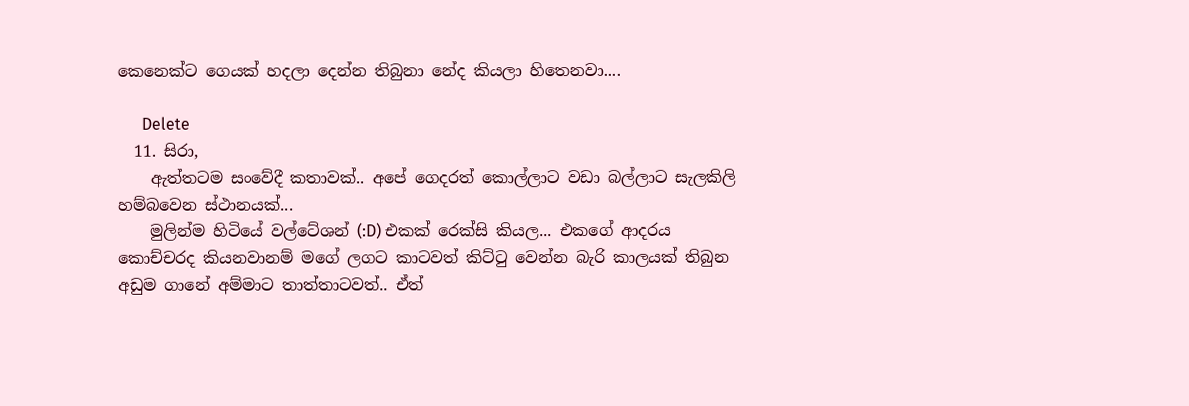කෙනෙක්ට ගෙයක් හදලා දෙන්න තිබුනා නේද කියලා හිතෙනවා....

      Delete
  11. සිරා,
    ඇත්තටම සංවේදී කතාවක්.. අපේ ගෙදරත් කොල්ලාට වඩා බල්ලාට සැලකිලි හම්බවෙන ස්ථානයක්...
    මුලින්ම හිටියේ වල්ටේශන් (:D) එකක් රෙක්සි කියල... එකගේ ආදරය කොච්චරද කියනවානම් මගේ ලගට කාටවත් කිට්ටු වෙන්න බැරි කාලයක් තිබුන අඩුම ගානේ අම්මාට තාත්තාටවත්.. ඒත්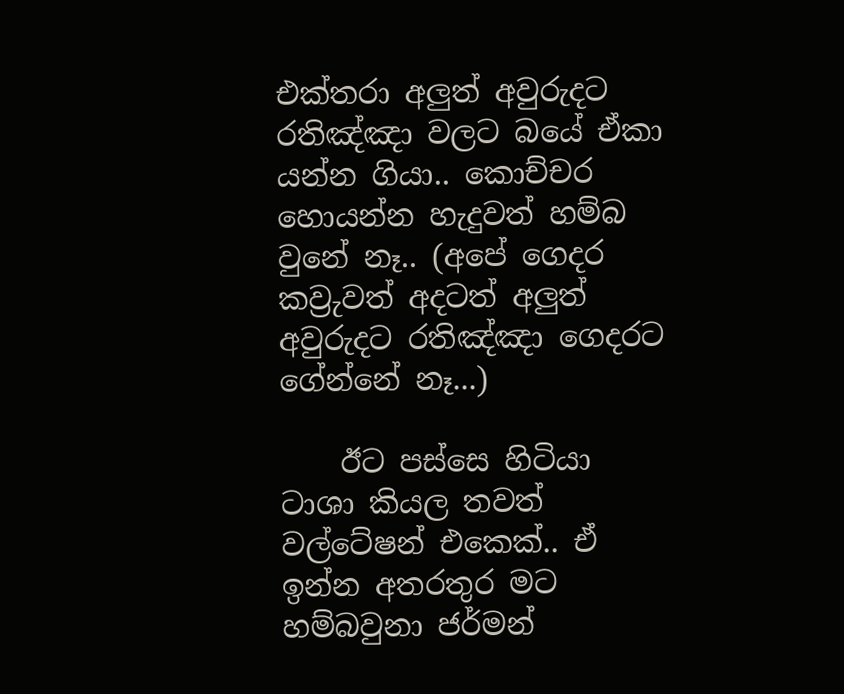එක්තරා අලුත් අවුරුදට රතිඤ්ඤා වලට බයේ ඒකා යන්න ගියා.. කොච්චර හොයන්න හැදුවත් හම්බ වුනේ නෑ.. (අපේ ගෙදර කව්‍රුවත් අදටත් අලුත් අවුරුදට රතිඤ්ඤා ගෙදරට ගේන්නේ නෑ...)

    ඊට පස්සෙ හිටියා ටාශා කියල තවත් වල්ටේෂන් එකෙක්.. ඒ ඉන්න අතරතුර මට හම්බවුනා ජර්මන්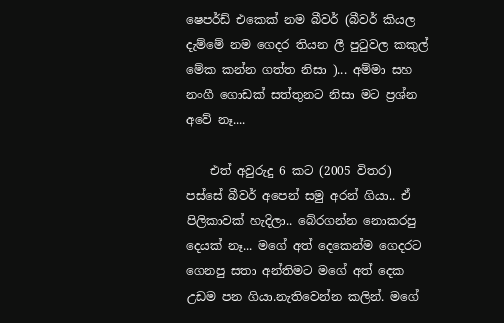ෂෙපර්ඩ් එකෙක් නම බීවර් (බීවර් කියල දැම්මේ නම ගෙදර තියන ලී පුටුවල කකුල් මේක කන්න ගත්ත නිසා )... අම්මා සහ නංගී ගොඩක් සත්තුනට නිසා මට ප්‍රශ්න අවේ නෑ....

    එත් අවුරුදු 6 කට (2005 විතර) පස්සේ බීවර් අපෙන් සමු අරන් ගියා.. ඒ පිලිකාවක් හැදිලා.. බේරගන්න නොකරපු දෙයක් නෑ... මගේ අත් දෙකෙන්ම ගෙදරට ගෙනපු සතා අන්තිමට මගේ අත් දෙක උඩම පන ගියා.නැතිවෙන්න කලින්. මගේ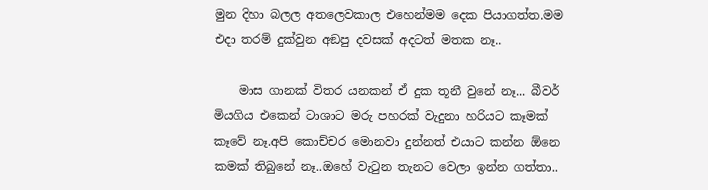මුන දිහා බලල අතලෙවකාල එහෙන්මම දෙක පියාගත්ත.මම එදා තරම් දුක්වුන අඞපු දවසක් අදටත් මතක නෑ..

    මාස ගානක් විතර යනකන් ඒ දුක තූනී වුනේ නෑ... බීවර් මියගිය එකෙන් ටාශාට මරු පහරක් වැදුනා හරියට කෑමක් කෑවේ නෑ.අපි කොච්චර මොනවා දුන්නත් එයාට කන්න ඕනෙ කමක් තිබුනේ නෑ..ඔහේ වැටුන තැනට වෙලා ඉන්න ගත්තා..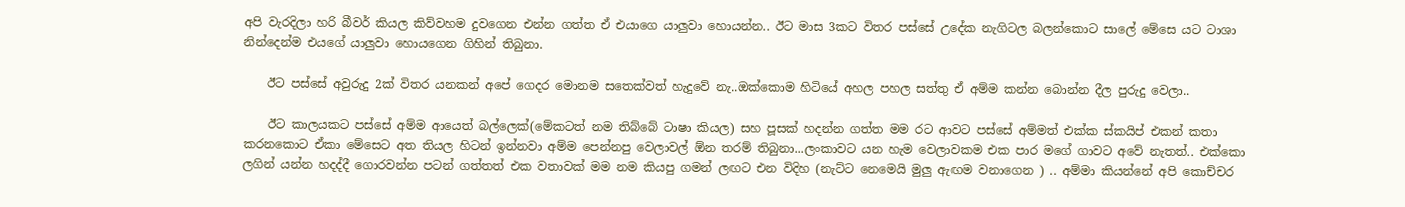අපි වැරදිලා හරි බීවර් කියල කිව්වහම දුවගෙන එන්න ගත්ත ඒ එයාගෙ යාලුවා හොයන්න.. ඊට මාස 3කට විතර පස්සේ උදේක නැගිටල බලන්කොට සාලේ මේසෙ යට ටාශා නින්දෙන්ම එයගේ යාලුවා හොයගෙන ගිහින් තිබුනා.

    ඊට පස්සේ අවුරුදු 2ක් විතර යනකන් අපේ ගෙදර මොනම සතෙක්වත් හැදුවේ නැ..ඔක්කොම හිටියේ අහල පහල සත්තු ඒ අම්ම කන්න බොන්න දීල පුරුදු වෙලා..

    ඊට කාලයකට පස්සේ අම්ම ආයෙත් බල්ලෙක්(මේකටත් නම තිබ්බේ ටාෂා කියල) සහ පූසක් හදන්න ගත්ත මම රට ආවට පස්සේ අම්මත් එක්ක ස්කයිප් එකන් කතා කරනකොට ඒකා මේසෙට අත තියල හිටන් ඉන්නවා අම්ම පෙන්නපු වෙලාවල් ඕන තරම් තිබුනා...ලංකාවට යන හැම වෙලාවකම එක පාර මගේ ගාවට අවේ නැතත්.. එක්කො ලගින් යන්න හදද්දී ගොරවන්න පටන් ගත්තත් එක වතාවක් මම නම කියපු ගමන් ලඟට එන විදිහ (නැට්ට නෙමෙයි මුලු ඇඟම වනාගෙන ) .. අම්මා කියන්නේ අපි කොච්චර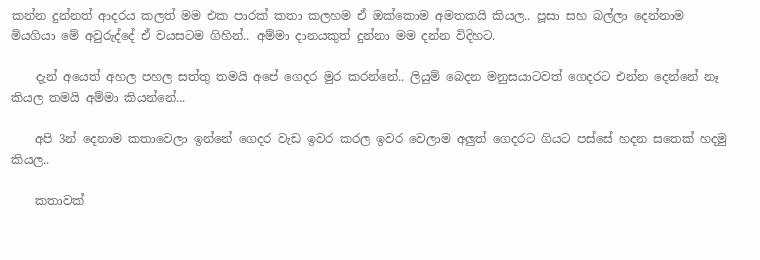කන්න දුන්නත් ආදරය කලත් මම එක පාරක් කතා කලහම ඒ ඔක්කොම අමතකයි කියල.. පූසා සහ බල්ලා දෙන්නාම මියගියා මේ අවුරුද්දේ ඒ වයසටම ගිහින්.. අම්මා දානයකුත් දුන්නා මම දන්න විදිහට.

    දැන් අයෙත් අහල පහල සත්තු තමයි අපේ ගෙදර මුර කරන්නේ.. ලියුම් බෙදන මනුසයාටවත් ගෙදරට එන්න දෙන්නේ නෑ කියල තමයි අම්මා කියන්නේ...

    අපි 3න් දෙනාම කතාවෙලා ඉන්නේ ගෙදර වැඩ ඉවර කරල ඉවර වෙලාම අලුත් ගෙදරට ගියට පස්සේ හදන සතෙක් හදමු කියල..

    කතාවක්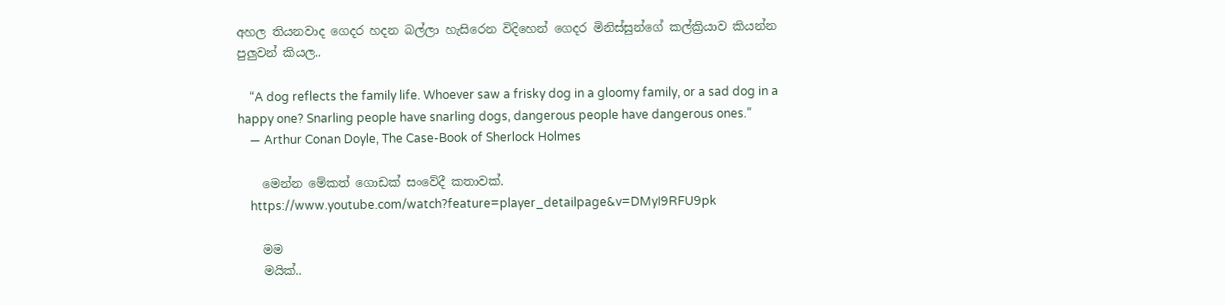අහල තියනවාද ගෙදර හදන බල්ලා හැසිරෙන විදිහෙන් ගෙදර මිනිස්සුන්ගේ කල්ක්‍රියාව කියන්න පුලුවන් කියල..

    “A dog reflects the family life. Whoever saw a frisky dog in a gloomy family, or a sad dog in a happy one? Snarling people have snarling dogs, dangerous people have dangerous ones.”
    ― Arthur Conan Doyle, The Case-Book of Sherlock Holmes

    මෙන්න මේකත් ගොඩක් සංවේදී කතාවක්.
    https://www.youtube.com/watch?feature=player_detailpage&v=DMyI9RFU9pk

    මම
    මයික්..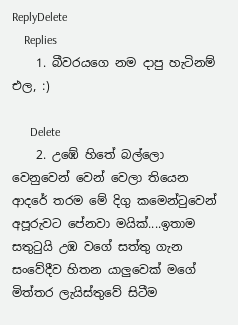ReplyDelete
    Replies
    1. බීවරයගෙ නම දාපු හැටිනම් එල, :)

      Delete
    2. උඹේ හිතේ බල්ලො වෙනුවෙන් වෙන් වෙලා තියෙන ආදරේ තරම මේ දිගු කමෙන්ටුවෙන් අපූරුවට පේනවා මයික්....ඉතාම සතුටුයි උඹ වගේ සත්තු ගැන සංවේදීව හිතන යාලුවෙක් මගේ මිත්තර ලැයිස්තුවේ සිටීම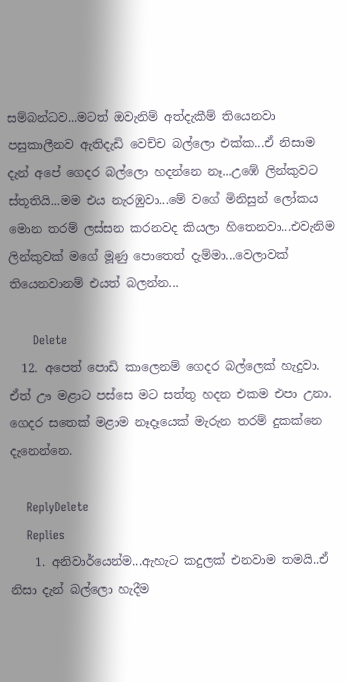සම්බන්ධව...මටත් ඔවැනිම් අත්දැකීම් තියෙනවා පසුකාලීනව ඇතිදැඩි වෙච්ච බල්ලො එක්ක...ඒ නිසාම දැන් අපේ ගෙදර බල්ලො හදන්නෙ නෑ...උඹේ ලින්කුවට ස්තූතියි...මම එය නැරඹුවා...මේ වගේ මිනිසුන් ලෝකය මොන තරම් ලස්සන කරනවද කියලා හිතෙනවා...එවැනිම ලින්කුවක් මගේ මූණු පොතෙත් දැම්මා...වෙලාවක් තියෙනවානම් එයත් බලන්න...

      Delete
  12. අපෙත් පොඩි කාලෙනම් ගෙදර බල්ලෙක් හැදුවා. ඒත් ඌ මළාට පස්සෙ මට සත්තු හදන එකම එපා උනා. ගෙදර සතෙක් මළාම නෑදෑයෙක් මැරුන තරම් දුකක්නෙ දැනෙන්නෙ.

    ReplyDelete
    Replies
    1. අනිවාර්යෙන්ම...ඇහැට කදුලක් එනවාම තමයි..ඒ නිසා දැන් බල්ලො හැදීම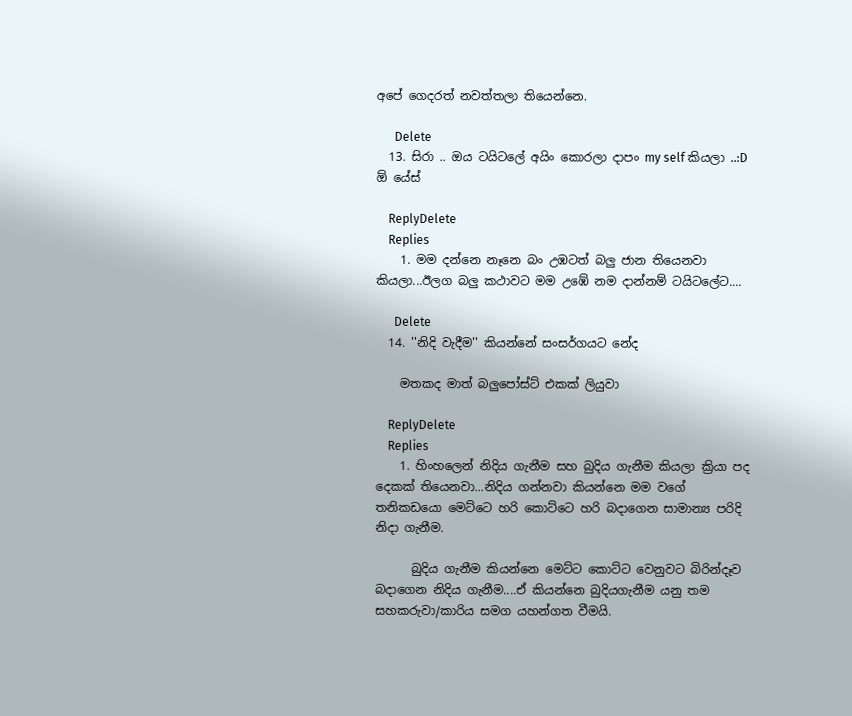අපේ ගෙදරත් නවත්තලා තියෙන්නෙ.

      Delete
  13. සිරා .. ඔය ටයිටලේ අයිං කොරලා දාපං my self කියලා ..:D ඕ යේස්

    ReplyDelete
    Replies
    1. මම දන්නෙ නෑනෙ බං උඹටත් බලු ජාන තියෙනවා කියලා...ඊලග බලු කථාවට මම උඹේ නම දාන්නම් ටයිටලේට....

      Delete
  14. ''නිදි වැදීම'' කියන්නේ සංසර්ගයට නේද

    මතකද මාත් බලුපෝස්ට් එකක් ලියුවා

    ReplyDelete
    Replies
    1. හිංහලෙන් නිදිය ගැනීම සහ බුදිය ගැනීම කියලා ක්‍රියා පද දෙකක් තියෙනවා...නිදිය ගන්නවා කියන්නෙ මම වගේ තනිකඩයො මෙට්ටෙ හරි කොට්ටෙ හරි බදාගෙන සාමාන්‍ය පරිදි නිදා ගැනීම.

      බුදිය ගැනීම කියන්නෙ මෙට්ට කොට්ට වෙනුවට බිරින්දෑව බදාගෙන නිදිය ගැනීම....ඒ කියන්නෙ බුදියගැනීම යනු තම සහකරුවා/කාරිය සමග යහන්ගත වීමයි.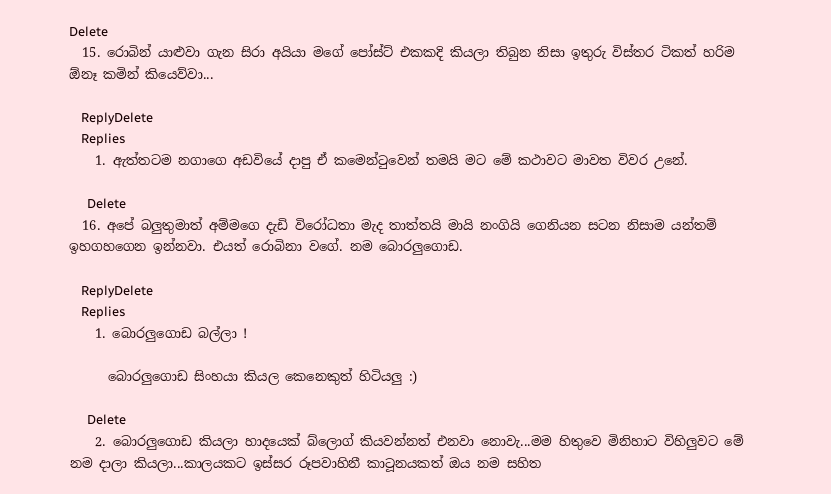Delete
  15. රොබින් යාළුවා ගැන සිරා අයියා මගේ පෝස්ට් එකකදි කියලා තිබුන නිසා ඉතුරු විස්තර ටිකත් හරිම ඕනෑ කමින් කියෙව්වා...

    ReplyDelete
    Replies
    1. ඇත්තටම නගාගෙ අඩවියේ දාපු ඒ කමෙන්ටුවෙන් තමයි මට මේ කථාවට මාවත විවර උනේ.

      Delete
  16. අපේ බලුතුමාත් අම්මගෙ දැඩි විරෝධතා මැද තාත්තයි මායි නංගියි ගෙනියන සටන නිසාම යන්තම් ඉහගහගෙන ඉන්නවා. එයත් රොබිනා වගේ. නම බොරලුගොඩ.

    ReplyDelete
    Replies
    1. බොරලුගොඩ බල්ලා !

      බොරලුගොඩ සිංහයා කියල කෙනෙකුත් හිටියලු :)

      Delete
    2. බොරලුගොඩ කියලා හාදයෙක් බ්ලොග් කියවන්නත් එනවා නොවැ...මම හිතුවෙ මිනිහාට විහිලුවට මේ නම දාලා කියලා...කාලයකට ඉස්සර රූපවාහිනී කාටූනයකත් ඔය නම සහිත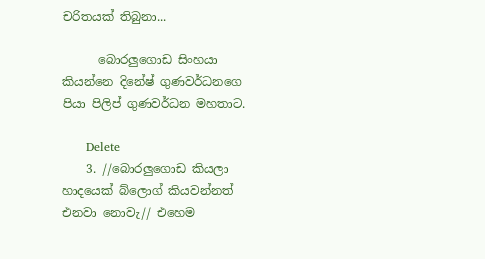චරිතයක් තිබුනා...

      බොරලුගොඩ සිංහයා කියන්නෙ දිනේෂ් ගුණවර්ධනගෙ පියා පිලිප් ගුණවර්ධන මහතාට.

      Delete
    3. //බොරලුගොඩ කියලා හාදයෙක් බ්ලොග් කියවන්නත් එනවා නොවැ// එහෙම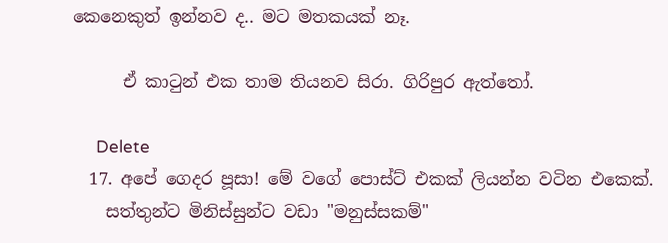කෙනෙකුත් ඉන්නව ද.. මට මතකයක් නෑ.

      ඒ කාටුන් එක තාම තියනව සිරා. ගිරිපුර ඇත්තෝ.

      Delete
  17. අපේ ගෙදර පූසා! මේ වගේ පොස්ට් එකක් ලියන්න වටින එකෙක්.
    සත්තුන්ට මිනිස්සුන්ට වඩා "මනුස්සකම්"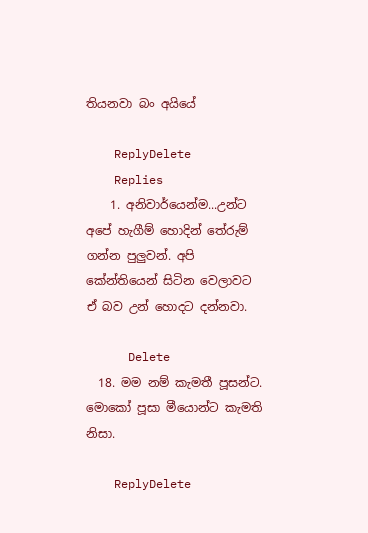තියනවා බං අයියේ

    ReplyDelete
    Replies
    1. අනිවාර්යෙන්ම...උන්ට අපේ හැගීම් හොදින් තේරුම් ගන්න පුලුවන්. අපි කේන්තියෙන් සිටින වෙලාවට ඒ බව උන් හොදට දන්නවා.

      Delete
  18. මම නම් කැමතී පූසන්ට. මොකෝ පූසා මීයොන්ට කැමති නිසා.

    ReplyDelete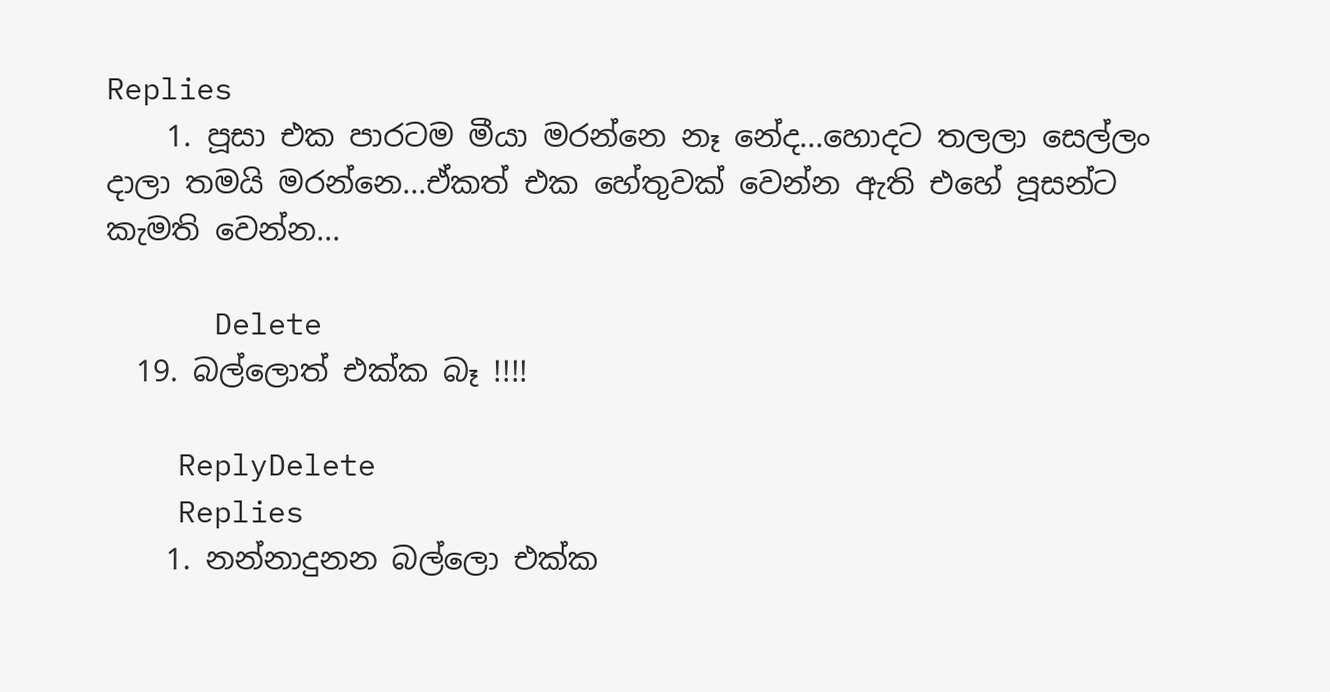Replies
    1. පූසා එක පාරටම මීයා මරන්නෙ නෑ නේද...හොදට තලලා සෙල්ලං දාලා තමයි මරන්නෙ...ඒකත් එක හේතුවක් වෙන්න ඇති එහේ පූසන්ට කැමති වෙන්න...

      Delete
  19. බල්ලොත් එක්ක බෑ !!!!

    ReplyDelete
    Replies
    1. නන්නාදුනන බල්ලො එක්ක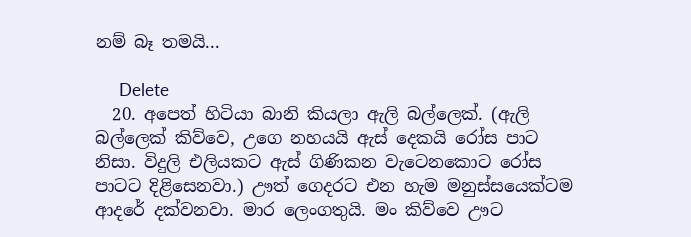නම් බෑ තමයි...

      Delete
  20. අපෙත් හිටියා බානි කියලා ඇලි බල්ලෙක්. (ඇලි බල්ලෙක් කිව්වෙ, උගෙ නහයයි ඇස් දෙකයි රෝස පාට නිසා. විදුලි එලියකට ඇස් ගිණිකන වැටෙනකොට රෝස පාටට දිළිසෙනවා.) ඌත් ගෙදරට එන හැම මනුස්සයෙක්ටම ආදරේ දක්වනවා. මාර ලෙංගතුයි. මං කිව්වෙ ඌට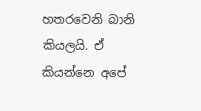හතරවෙනි බානි කියලයි. ඒ කියන්නෙ අපේ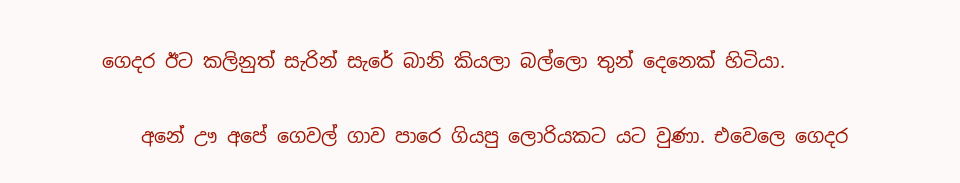ගෙදර ඊට කලිනුත් සැරින් සැරේ බානි කියලා බල්ලො තුන් දෙනෙක් හිටියා.

    අනේ ඌ අපේ ගෙවල් ගාව පාරෙ ගියපු ලොරියකට යට වුණා. එවෙලෙ ගෙදර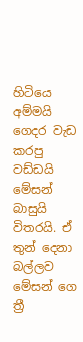හිටියෙ අම්මයි ගෙදර වැඩ කරපු වඩ්ඩයි මේසන් බාසුයි විතරයි. ඒ තුන් දෙනා බල්ලව මේසන් ගෙ ත්‍රී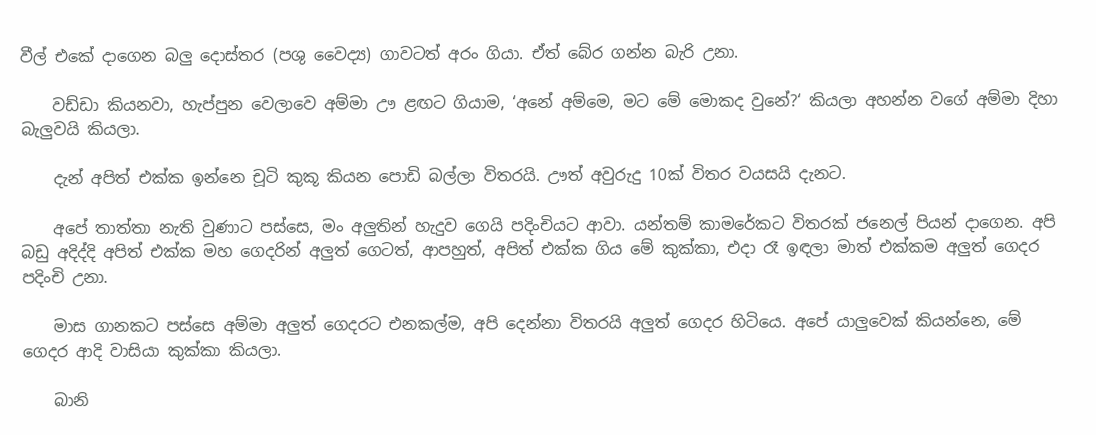වීල් එකේ දාගෙන බලු දොස්තර (පශු වෛද්‍ය) ගාවටත් අරං ගියා. ඒත් බේර ගන්න බැරි උනා.

    වඩ්ඩා කියනවා, හැප්පුන වෙලාවෙ අම්මා ඌ ළඟට ගියාම, ‘අනේ අම්මෙ, මට මේ මොකද වුනේ?‘ කියලා අහන්න වගේ අම්මා දිහා බැලුවයි කියලා.

    දැන් අපිත් එක්ක ඉන්නෙ චූටි කුකූ කියන පොඩි බල්ලා විතරයි. ඌත් අවුරුදු 10ක් විතර වයසයි දැනට.

    අපේ තාත්තා නැති වුණාට පස්සෙ, මං අලුතින් හැදුව ගෙයි පදිංචියට ආවා. යන්තම් කාමරේකට විතරක් ජනෙල් පියන් දාගෙන. අපි බඩු අදිද්දි අපිත් එක්ක මහ ගෙදරින් අලුත් ගෙටත්, ආපහුත්, අපිත් එක්ක ගිය මේ කුක්කා, එදා රෑ ඉඳලා මාත් එක්කම අලුත් ගෙදර පදිංචි උනා.

    මාස ගානකට පස්සෙ අම්මා අලුත් ගෙදරට එනකල්ම, අපි දෙන්නා විතරයි අලුත් ගෙදර හිටියෙ. අපේ යාලුවෙක් කියන්නෙ, මේ ගෙදර ආදි වාසියා කුක්කා කියලා.

    බානි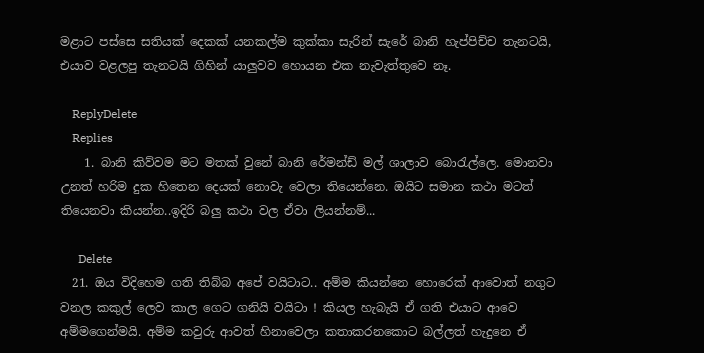මළාට පස්සෙ සතියක් දෙකක් යනකල්ම කුක්කා සැරින් සැරේ බානි හැප්පිච්ච තැනටයි, එයාව වළලපු තැනටයි ගිහින් යාලුවව හොයන එක නැවැත්තුවෙ නෑ.

    ReplyDelete
    Replies
    1. බානි කිව්වම මට මතක් වුනේ බානි රේමන්ඩ් මල් ශාලාව බොරැල්ලෙ. මොනවා උනත් හරිම දුක හිතෙන දෙයක් නොවැ වෙලා තියෙන්නෙ. ඔයිට සමාන කථා මටත් තියෙනවා කියන්න..ඉදිරි බලු කථා වල ඒවා ලියන්නම්...

      Delete
  21. ඔය විදිහෙම ගති තිබ්බ අපේ වයිටාට.. අම්ම කියන්නෙ හොරෙක් ආවොත් නගුට වනල කකුල් ලෙව කාල ගෙට ගනියි වයිටා ! කියල හැබැයි ඒ ගති එයාට ආවෙ අම්මගෙන්මයි. අම්ම කවුරු ආවත් හිනාවෙලා කතාකරනකොට බල්ලත් හැදුනෙ ඒ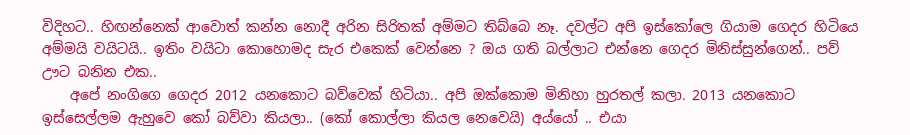විදිහට.. හිඟන්නෙක් ආවොත් කන්න නොදී අරින සිරිතක් අම්මට තිබ්බෙ නෑ. දවල්ට අපි ඉස්කෝලෙ ගියාම ගෙදර හිටියෙ අම්මයි වයිටයි.. ඉතිං වයිටා කොහොමද සැර එකෙක් වෙන්නෙ ? ඔය ගති බල්ලාට එන්නෙ ගෙදර මිනිස්සුන්ගෙන්.. පව් ඌට බනින එක..
    අපේ නංගිගෙ ගෙදර 2012 යනකොට බව්වෙක් හිටියා.. අපි ඔක්කොම මිනිහා හුරතල් කලා. 2013 යනකොට ඉස්සෙල්ලම ඇහුවෙ කෝ බව්වා කියලා.. (කෝ කොල්ලා කියල නෙවෙයි) අය්යෝ .. එයා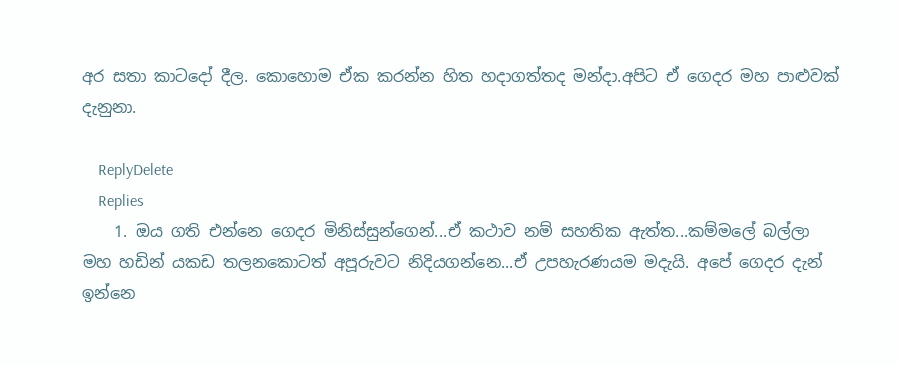අර සතා කාටදෝ දීල. කොහොම ඒක කරන්න හිත හදාගත්තද මන්දා.අපිට ඒ ගෙදර මහ පාළුවක් දැනුනා.

    ReplyDelete
    Replies
    1. ඔය ගති එන්නෙ ගෙදර මිනිස්සුන්ගෙන්...ඒ කථාව නම් සහතික ඇත්ත...කම්මලේ බල්ලා මහ හඩින් යකඩ තලනකොටත් අපූරුවට නිදියගන්නෙ...ඒ උපහැරණයම මදැයි. අපේ ගෙදර දැන් ඉන්නෙ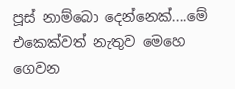පූස් නාම්බො දෙන්නෙක්....මේ එකෙක්වත් නැතුව මෙහෙ ගෙවන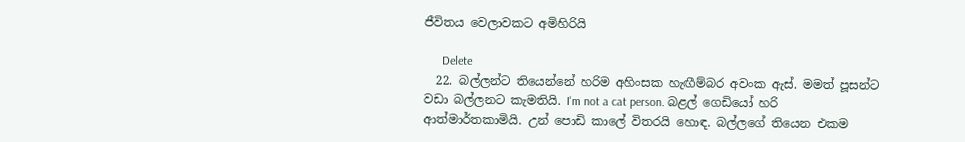ජීවිතය වෙලාවකට අමිහිරියි

      Delete
  22. බල්ලන්ට තියෙන්නේ හරිම අහිංසක හැඟීම්බර අවංක ඇස්. මමත් පූසන්ට වඩා බල්ලනට කැමතියි. I'm not a cat person. බළල් ගෙඩියෝ හරි ආත්මාර්තකාමියි. උන් පොඩි කාලේ විතරයි හොඳ. බල්ලගේ තියෙන එකම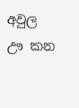අවුල ඌ කන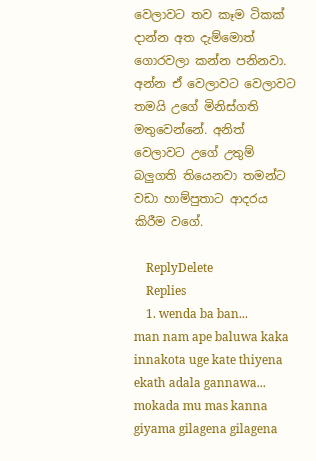වෙලාවට තව කෑම ටිකක් දාන්න අත දැම්මොත් ගොරවලා කන්න පනිනවා. අන්න ඒ වෙලාවට වෙලාවට තමයි උගේ මිනිස්ගති මතුවෙන්නේ. අනිත් වෙලාවට උගේ උතුම් බලුගති තියෙනවා තමන්ට වඩා හාම්පුතාට ආදරය කිරීම වගේ.

    ReplyDelete
    Replies
    1. wenda ba ban... man nam ape baluwa kaka innakota uge kate thiyena ekath adala gannawa... mokada mu mas kanna giyama gilagena gilagena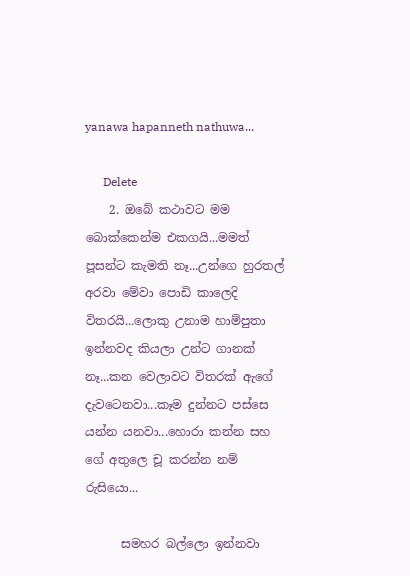yanawa hapanneth nathuwa...

      Delete
    2. ඔබේ කථාවට මම බොක්කෙන්ම එකගයි...මමත් පූසන්ට කැමති නෑ...උන්ගෙ හුරතල් අරවා මේවා පොඩි කාලෙදි විතරයි...ලොකු උනාම හාම්පුතා ඉන්නවද කියලා උන්ට ගානක් නෑ...කන වෙලාවට විතරක් ඇගේ දැවටෙනවා...කෑම දුන්නට පස්සෙ යන්න යනවා...හොරා කන්න සහ ගේ අතුලෙ චූ කරන්න නම් රුසියො...

      සමහර බල්ලො ඉන්නවා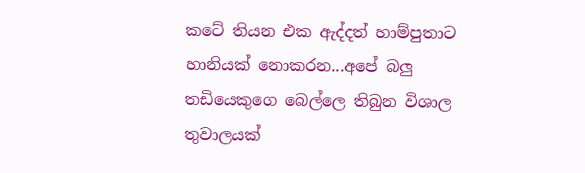කටේ තියන එක ඇද්දත් හාම්පුතාට හානියක් නොකරන...අපේ බලු තඩියෙකුගෙ බෙල්ලෙ තිබුන විශාල තුවාලයක්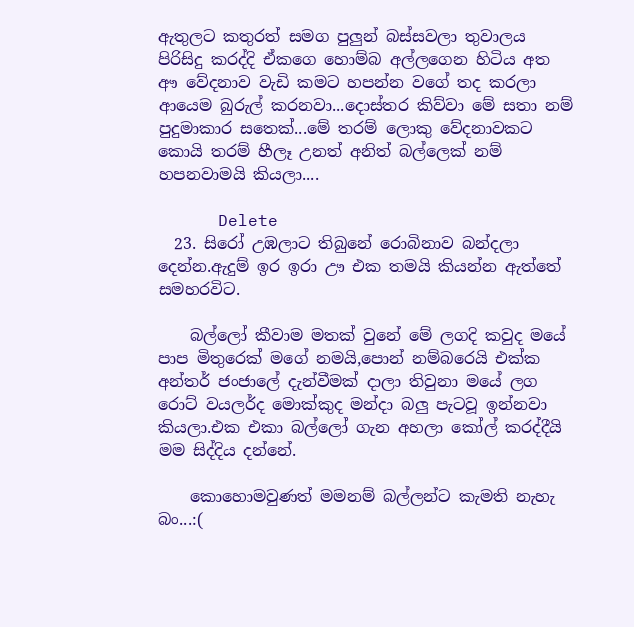ඇතුලට කතුරත් සමග පුලුන් බස්සවලා තුවාලය පිරිසිදු කරද්දි ඒකගෙ හොම්බ අල්ලගෙන හිටිය අත අෟ වේදනාව වැඩි කමට හපන්න වගේ තද කරලා ආයෙම බුරුල් කරනවා...දොස්තර කිව්වා මේ සතා නම් පුදුමාකාර සතෙක්...මේ තරම් ලොකු වේදනාවකට කොයි තරම් හීලෑ උනත් අනිත් බල්ලෙක් නම් හපනවාමයි කියලා....

      Delete
  23. සිරෝ උඹලාට තිබුනේ රොබිනාව බන්දලා දෙන්න.ඇදුම් ඉර ඉරා ඌ එක තමයි කියන්න ඇත්තේ සමහරවිට.

    බල්ලෝ කීවාම මතක් වුනේ මේ ලගදි කවුද මයේ පාප මිතුරෙක් මගේ නමයි,පොන් නම්බරෙයි එක්ක අන්තර් ජංජාලේ දැන්වීමක් දාලා තිවුනා මයේ ලග රොට් වයලර්ද මොක්කුද මන්දා බලු පැටවූ ඉන්නවා කියලා.එක එකා බල්ලෝ ගැන අහලා කෝල් කරද්දීයි මම සිද්දිය දන්නේ.

    කොහොමවුණත් මමනම් බල්ලන්ට කැමති නැහැ බං...:(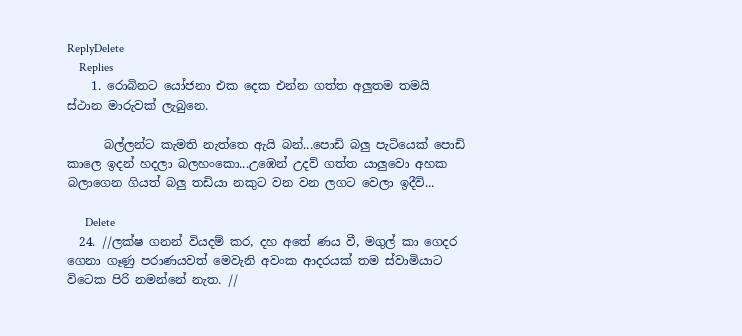ReplyDelete
    Replies
    1. රොබිනට යෝජනා එක දෙක එන්න ගත්ත අලුතම තමයි ස්ථාන මාරුවක් ලැබුනෙ.

      බල්ලන්ට කැමති නැත්තෙ ඇයි බන්...පොඩි බලු පැටියෙක් පොඩි කාලෙ ඉදන් හදලා බලහංකො...උඹෙන් උදව් ගත්ත යාලුවො අහක බලාගෙන ගියත් බලු තඩියා නකුට වන වන ලගට වෙලා ඉදීවි...

      Delete
  24. //ලක්ෂ ගනන් වියදම් කර, දහ අතේ ණය වී, මගුල් කා ගෙදර ගෙනා ගෑණු පරාණයවත් මෙවැනි අවංක ආදරයක් තම ස්වාමියාට විටෙක පිරි නමන්නේ නැත. //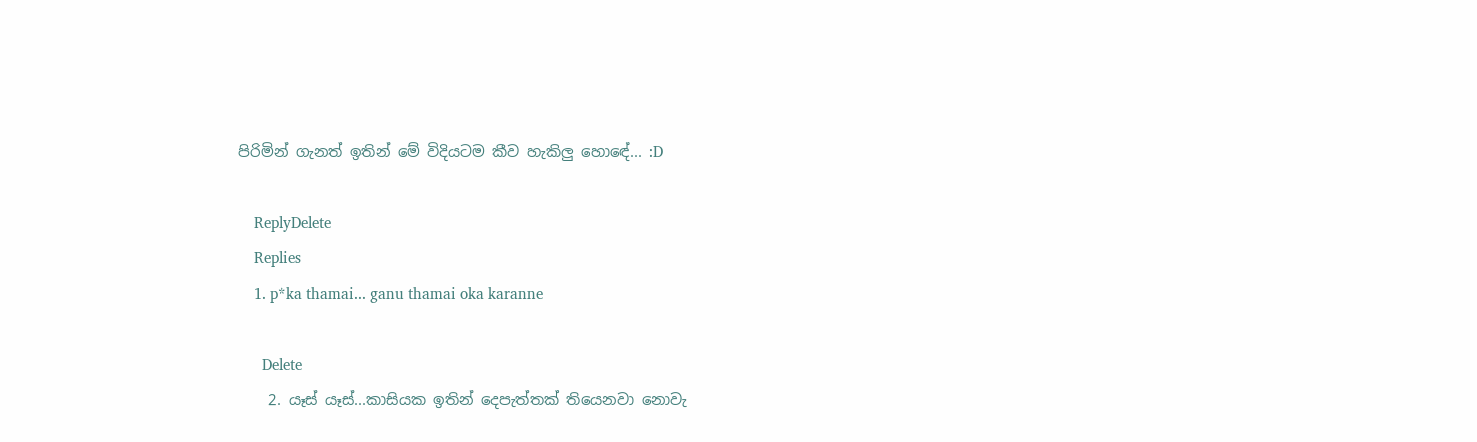පිරිමින් ගැනත් ඉතින් මේ විදියටම කීව හැකිලු හොඳේ... :D

    ReplyDelete
    Replies
    1. p*ka thamai... ganu thamai oka karanne

      Delete
    2. යෑස් යෑස්...කාසියක ඉතින් දෙපැත්තක් තියෙනවා නොවැ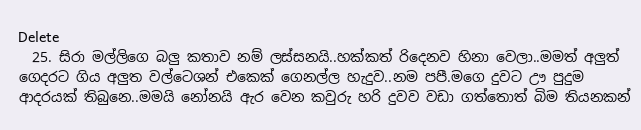Delete
  25. සිරා මල්ලිගෙ බලු කතාව නම් ලස්සනයි..හක්කත් රිදෙනව හිනා වෙලා..මමත් අලුත් ගෙදරට ගිය අලුත වල්ටෙශන් එකෙක් ගෙනල්ල හැදුව..නම පපී.මගෙ දුවට ඌ පුදුම ආදරයක් තිබුනෙ..මමයි නෝනයි ඇර වෙන කවුරු හරි දුවව වඩා ගත්තොත් බිම තියනකන්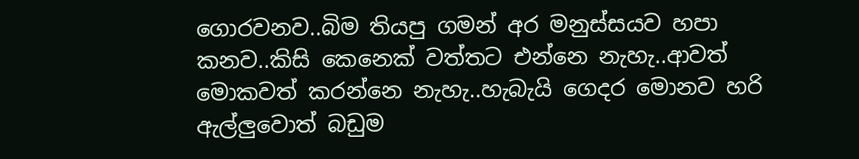ගොරවනව..බිම තියපු ගමන් අර මනුස්සයව හපා කනව..කිසි කෙනෙක් වත්තට එන්නෙ නැහැ..ආවත් මොකවත් කරන්නෙ නැහැ..හැබැයි ගෙදර මොනව හරි ඇල්ලුවොත් බඩුම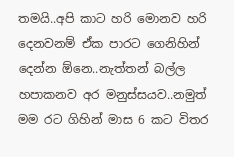තමයි..අපි කාට හරි මොනව හරි දෙනවනම් ඒක පාරට ගෙනිහින් දෙන්න ඕනෙ..නැත්තන් බල්ල හපාකනව අර මනුස්සයව..නමුත් මම රට ගිහින් මාස 6 කට විතර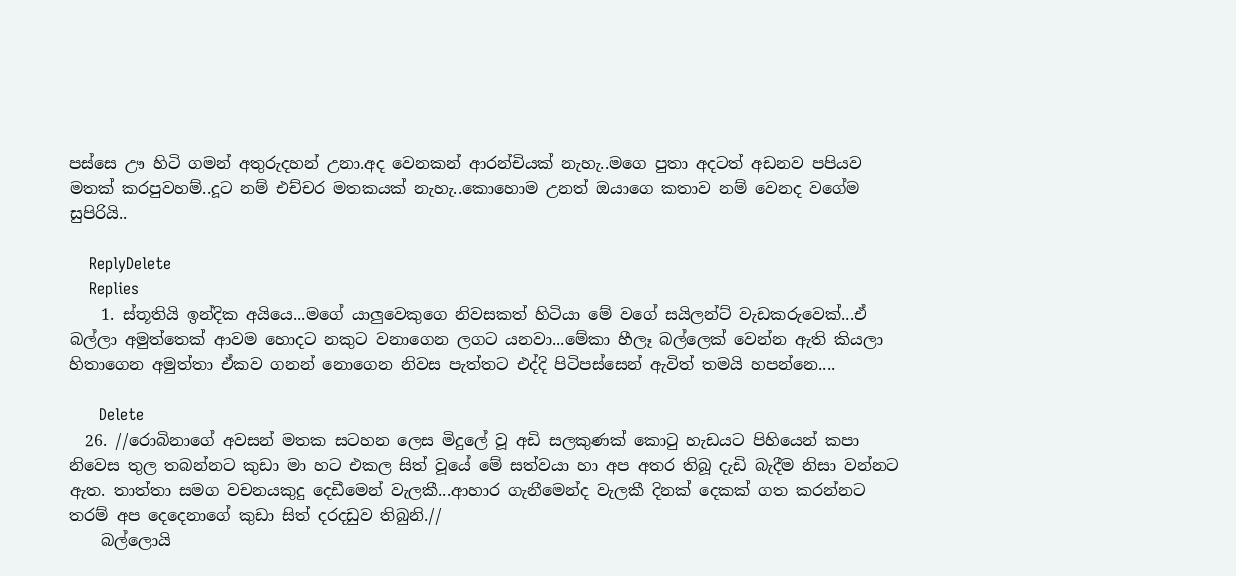පස්සෙ ඌ හිටි ගමන් අතුරුදහන් උනා.අද වෙනකන් ආරන්චියක් නැහැ..මගෙ පුතා අදටත් අඩනව පපියව මතක් කරපුවහම්..දූට නම් එච්චර මතකයක් නැහැ..කොහොම උනත් ඔයාගෙ කතාව නම් වෙනද වගේම සුපිරියි..

    ReplyDelete
    Replies
    1. ස්තූතියි ඉන්දික අයියෙ...මගේ යාලුවෙකුගෙ නිවසකත් හිටියා මේ වගේ සයිලන්ට් වැඩකරුවෙක්...ඒ බල්ලා අමුත්තෙක් ආවම හොදට නකුට වනාගෙන ලගට යනවා...මේකා හීලෑ බල්ලෙක් වෙන්න ඇති කියලා හිතාගෙන අමුත්තා ඒකව ගනන් නොගෙන නිවස පැත්තට එද්දි පිටිපස්සෙන් ඇවිත් තමයි හපන්නෙ....

      Delete
  26. //රොබිනාගේ අවසන් මතක සටහන ලෙස මිදුලේ වූ අඩි සලකුණක් කොටු හැඩයට පිහියෙන් කපා නිවෙස තුල තබන්නට කුඩා මා හට එකල සිත් වූයේ මේ සත්වයා හා අප අතර තිබූ දැඩි බැදීම නිසා වන්නට ඇත. තාත්තා සමග වචනයකුදු දෙඩීමෙන් වැලකී...ආහාර ගැනීමෙන්ද වැලකී දිනක් දෙකක් ගත කරන්නට තරම් අප දෙදෙනාගේ කුඩා සිත් දරදඩුව තිබුනි.//
    බල්ලොයි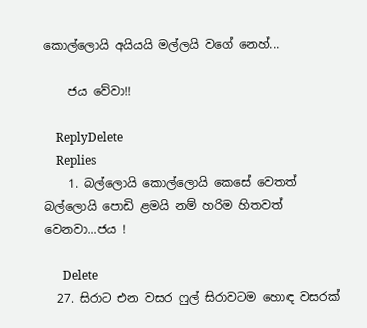කොල්ලොයි අයියයි මල්ලයි වගේ නෙහ්...

    ජය වේවා!!

    ReplyDelete
    Replies
    1. බල්ලොයි කොල්ලොයි කෙසේ වෙතත් බල්ලොයි පොඩි ළමයි නම් හරිම හිතවත් වෙනවා...ජය !

      Delete
  27. සිරාට එන වසර ෆුල් සිරාවටම හොඳ වසරක්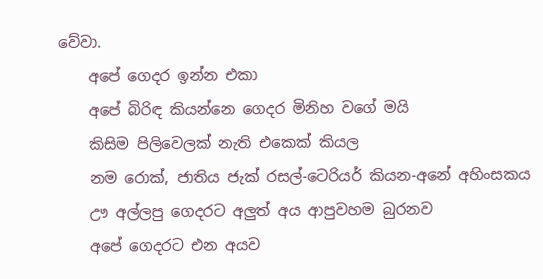වේවා.
    අපේ ගෙදර ඉන්න එකා
    අපේ බිරිඳ කියන්නෙ ගෙදර මිනිහ වගේ මයි
    කිසිම පිලිවෙලක් නැති එකෙක් කියල
    නම රොක්, ජාතිය ජැක් රසල්-ටෙරියර් කියන-අනේ අහිංසකය
    ඌ අල්ලපු ගෙදරට අලුත් අය ආපුවහම බුරනව
    අපේ ගෙදරට එන අයව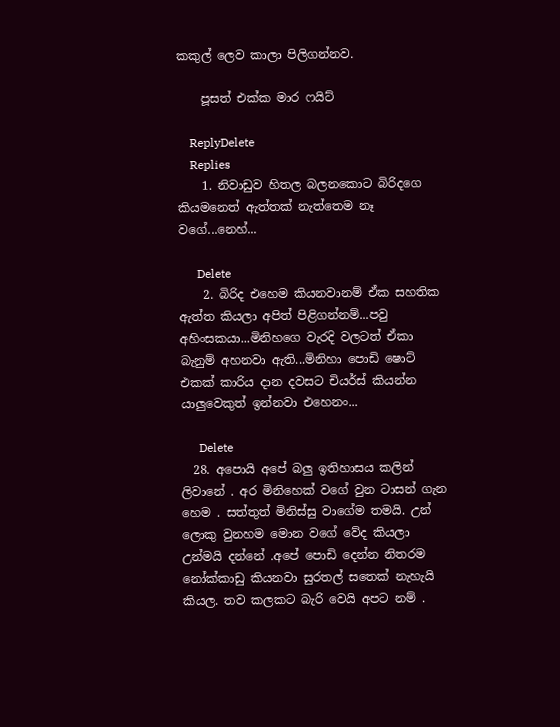කකුල් ලෙව කාලා පිලිගන්නව.

    පූසත් එක්ක මාර ෆයිට්

    ReplyDelete
    Replies
    1. නිවාඩුව හිතල බලනකොට බිරිදගෙ කියමනෙත් ඇත්තක් නැත්තෙම නෑ වගේ...නෙහ්...

      Delete
    2. බිරිද එහෙම කියනවානම් ඒක සහතික ඇත්ත කියලා අපිත් පිළිගන්නම්...පවු අහිංසකයා...මිනිහගෙ වැරදි වලටත් ඒකා බැනුම් අහනවා ඇති...මිනිහා පොඩි ෂොට් එකක් කාරිය දාන දවසට චියර්ස් කියන්න යාලුවෙකුත් ඉන්නවා එහෙනං...

      Delete
  28. අපොයි අපේ බලු ඉතිහාසය කලින් ලිවානේ . අර මිනිහෙක් වගේ වුන ටාසන් ගැන හෙම . සත්තුත් මිනිස්සු වාගේම තමයි. උන් ලොකු වුනහම මොන වගේ වේද කියලා උන්මයි දන්නේ .අපේ පොඩි දෙන්න නිතරම නෝක්කාඩු කියනවා සුරතල් සතෙක් නැහැයි කියල. තව කලකට බැරි වෙයි අපට නම් .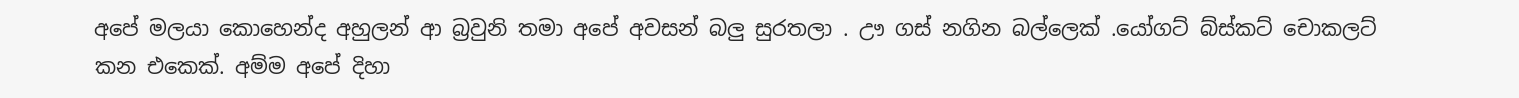අපේ මලයා කොහෙන්ද අහුලන් ආ බ්‍රවුනි තමා අපේ අවසන් බලු සුරතලා . ඌ ගස් නගින බල්ලෙක් .යෝගට් බ්ස්කට් චොකලට් කන එකෙක්. අම්ම අපේ දිහා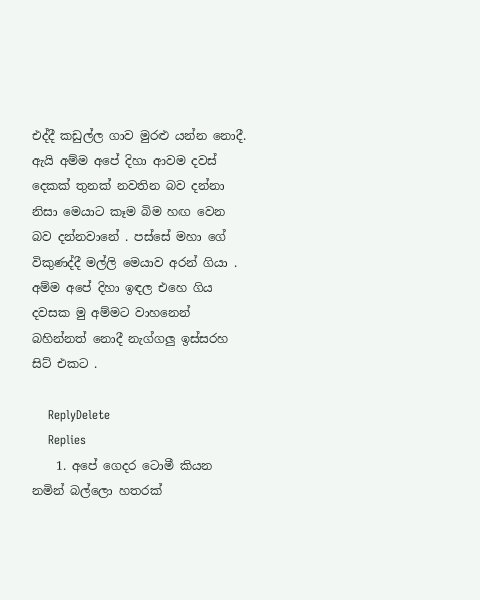එද්දී කඩුල්ල ගාව මුරළු යන්න නොදී. ඇයි අම්ම අපේ දිහා ආවම දවස් දෙකක් තුනක් නවතින බව දන්නා නිසා මෙයාට කෑම බිම හඟ වෙන බව දන්නවානේ . පස්සේ මහා ගේ විකුණද්දී මල්ලි මෙයාව අරන් ගියා . අම්ම අපේ දිහා ඉඳල එහෙ ගිය දවසක මු අම්මට වාහනෙන් බහින්නත් නොදී නැග්ගලු ඉස්සරහ සිට් එකට .

    ReplyDelete
    Replies
    1. අපේ ගෙදර ටොමී කියන නමින් බල්ලො හතරක්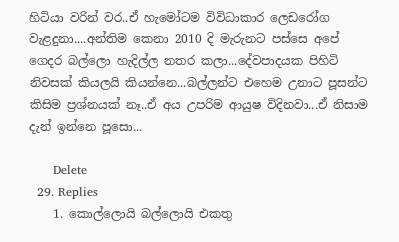හිටියා වරින් වර..ඒ හැමෝටම විවිධාකාර ලෙඩරෝග වැළදුනා....අන්තිම කෙනා 2010 දි මැරුනට පස්සෙ අපේ ගෙදර බල්ලො හැදිල්ල නතර කලා...දේවපාදයක පිහිටි නිවසක් කියලයි කියන්නෙ...බල්ලන්ට එහෙම උනාට පූසන්ට කිසිම ප්‍රශ්නයක් නෑ..ඒ අය උපරිම ආයුෂ විදිනවා...ඒ නිසාම දැන් ඉන්නෙ පූසො...

      Delete
  29. Replies
    1. කොල්ලොයි බල්ලොයි එකතු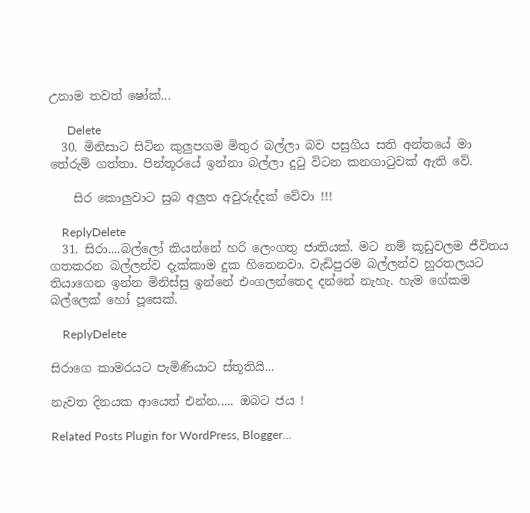උනාම තවත් ෂෝක්...

      Delete
  30. මිනිසාට සිටින කුලුපගම මිතුර බල්ලා බව පසුගිය සති අන්තයේ මා තේරුම් ගත්තා. පින්තූරයේ ඉන්නා බල්ලා දුටු විටන කනගාටුවක් ඇති වේ.

    සිර කොලුවාට සුබ අලුත අවුරුද්දක් වේවා !!!

    ReplyDelete
  31. සිරා....බල්ලෝ කියන්නේ හරි ලෙංගතු ජාතියක්. මට නම් කූඩුවලම ජීවිතය ගතකරන බල්ලන්ව දැක්කාම දුක හිතෙනවා. වැඩිපුරම බල්ලන්ව හුරතලයට තියාගෙන ඉන්න මිනිස්සු ඉන්නේ එංගලන්තෙද දන්නේ නැහැ. හැම ගේකම බල්ලෙක් හෝ පූසෙක්.

    ReplyDelete

සිරාගෙ කාමරයට පැමිණියාට ස්තූතියි...

නැවත දිනයක ආයෙත් එන්න..... ඔබට ජය !

Related Posts Plugin for WordPress, Blogger...